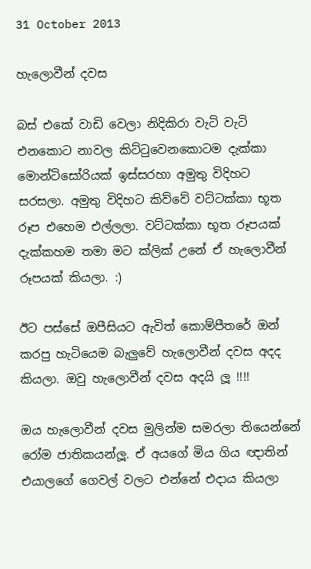31 October 2013

හැලොවීන් දවස

බස් එකේ වාඩි වෙලා නිදිකිරා වැටි වැටි එනකොට නාවල කිට්ටුවෙනකොටම දැක්කා මොන්ටිසෝරියක් ඉස්සරහා අමුතු විදිහට සරසලා. අමුතු විදිහට කිව්වේ වට්ටක්කා භූත රූප එහෙම එල්ලලා. වට්ටක්කා භූත රූපයක් දැක්කහම තමා මට ක්ලික් උනේ ඒ හැලොවීන් රූපයක් කියලා. :)

ඊට පස්සේ ඔපීසියට ඇවිත් කොම්පීතරේ ඔන් කරපු හැටියෙම බැලුවේ හැලොවීන් දවස අදද කියලා. ඔවු හැලොවීන් දවස අදයි ලූ !!!!

ඔය හැලොවීන් දවස මුලින්ම සමරලා තියෙන්නේ රෝම ජාතිකයන්ලූ. ඒ අයගේ මිය ගිය ඥාතින් එයාලගේ ගෙවල් වලට එන්නේ එදාය කියලා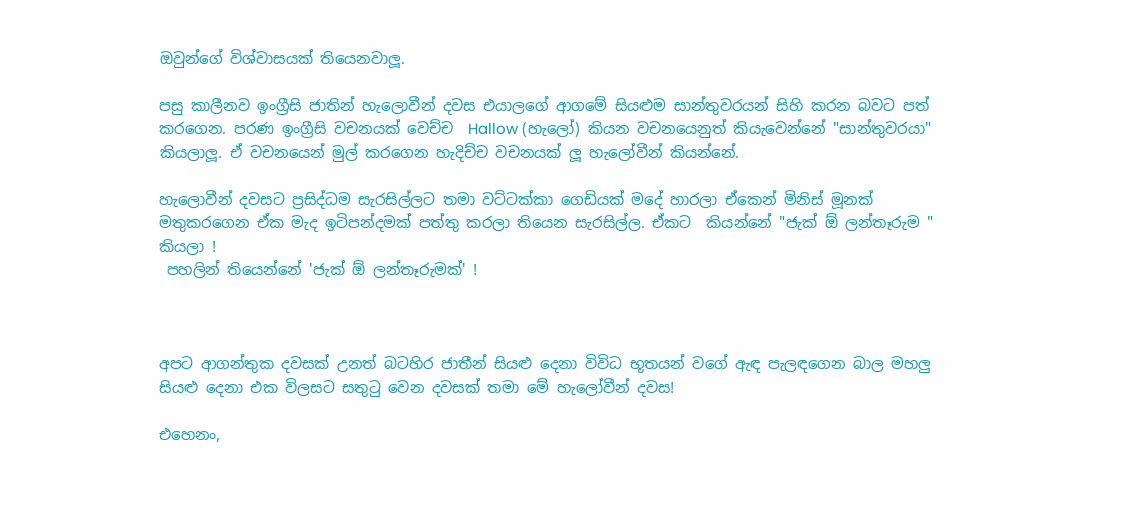ඔවුන්ගේ විශ්වාසයක් තියෙනවාලූ.

පසු කාලීනව ඉංග්‍රීසි ජාතින් හැලොවීන් දවස එයාලගේ ආගමේ සියළුම සාන්තුවරයන් සිහි කරන බවට පත් කරගෙන. පරණ ඉංග්‍රීසි වචනයක් වෙච්ච  Hallow (හැලෝ) කියන වචනයෙනුත් කියැවෙන්නේ "සාන්තුවරයා" කියලාලූ. ඒ වචනයෙන් මුල් කරගෙන හැදිච්ච වචනයක් ලූ හැලෝවීන් කියන්නේ.

හැලොවීන් දවසට ප්‍රසිද්ධම සැරසිල්ලට තමා වට්ටක්කා ගෙඩියක් මදේ හාරලා ඒකෙන් මිනිස් මූනක් මතුකරගෙන ඒක මැද ඉටිපන්දමක් පත්තු කරලා තියෙන සැරසිල්ල. ඒකට  කියන්නේ "ජැක් ඕ ලන්තෑරුම " කියලා !
 පහලින් තියෙන්නේ 'ජැක් ඕ ලන්තෑරුමක්' !



අපට ආගන්තුක දවසක් උනත් බටහිර ජාතීන් සියළු දෙනා විවිධ භූතයන් වගේ ඇඳ පැලඳගෙන බාල මහලු සියළු දෙනා එක විලසට සතුටු වෙන දවසක් තමා මේ හැලෝවීන් දවස!

එහෙනං,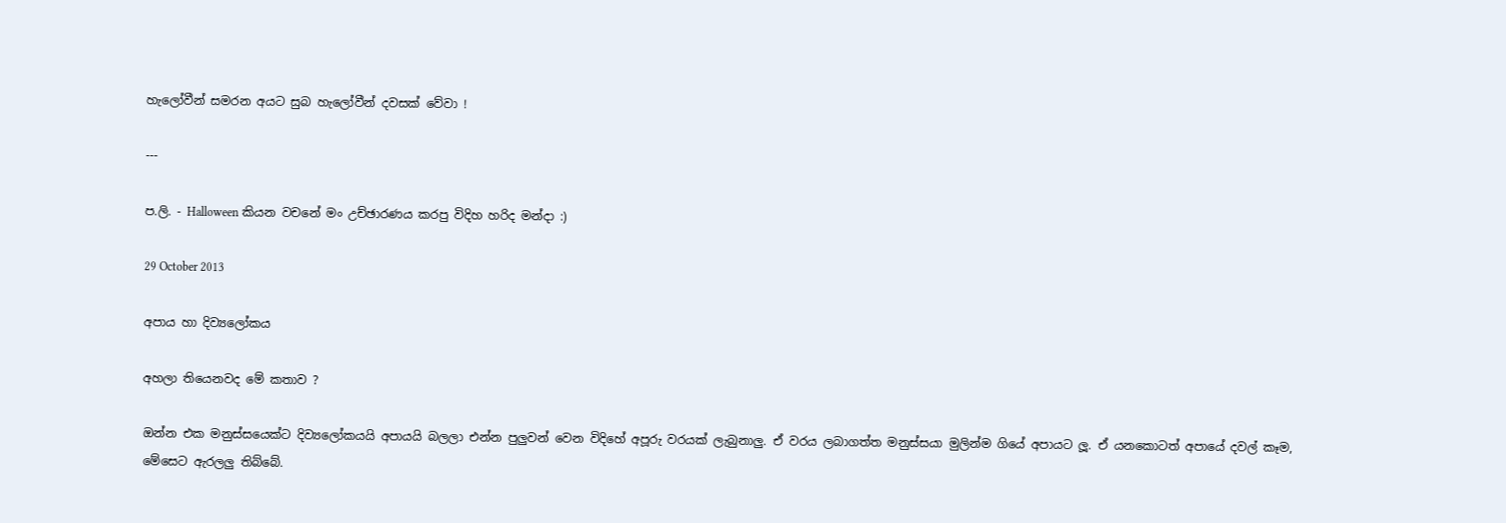හැලෝවීන් සමරන අයට සුබ හැලෝවීන් දවසක් වේවා !

---

ප.ලි. - Halloween කියන වචනේ මං උච්ඡාරණය කරපු විදිහ හරිද මන්දා :)

29 October 2013

අපාය හා දිව්‍යලෝකය

අහලා තියෙනවද මේ කතාව ?

ඔන්න එක මනුස්සයෙක්ට දිව්‍යලෝකයයි අපායයි බලලා එන්න පුලුවන් වෙන විදිහේ අපූරු වරයක් ලැබුනාලු. ඒ වරය ලබාගත්ත මනුස්සයා මුලින්ම ගියේ අපායට ලූ. ඒ යනකොටත් අපායේ දවල් කෑම, මේසෙට ඇරලලු තිබ්බේ.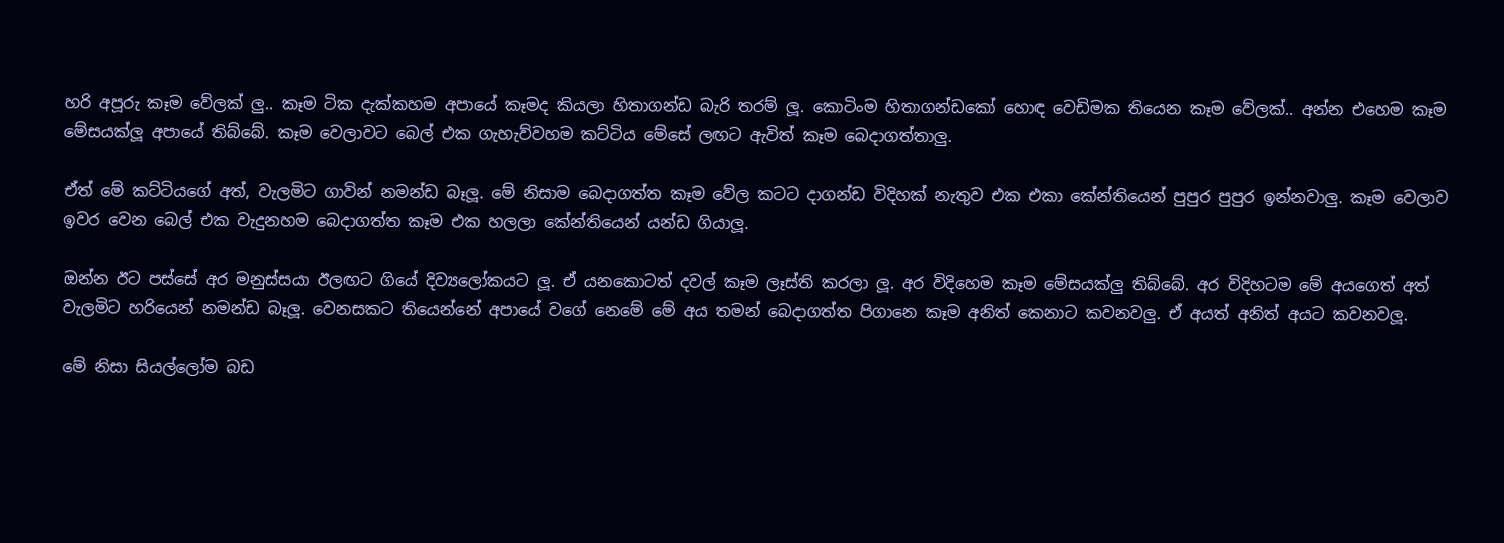හරි අපූරු කෑම වේලක් ලු.. කෑම ටික දැක්කහම අපායේ කෑමද කියලා හිතාගන්ඩ බැරි තරම් ලූ. කොටිංම හිතාගන්ඩකෝ හොඳ වෙඩිමක තියෙන කෑම වේලක්.. අන්න එහෙම කෑම මේසයක්ලූ අපායේ තිබ්බේ. කෑම වෙලාවට බෙල් එක ගැහැව්වහම කට්ටිය මේසේ ලඟට ඇවිත් කෑම බෙදාගත්තාලු.

ඒත් මේ කට්ටියගේ අත්, වැලමිට ගාවින් නමන්ඩ බෑලූ. මේ නිසාම බෙදාගත්ත කෑම වේල කටට දාගන්ඩ විදිහක් නැතුව එක එකා කේන්තියෙන් පුපුර පුපුර ඉන්නවාලු. කෑම වෙලාව ඉවර වෙන බෙල් එක වැදුනහම බෙදාගත්ත කෑම එක හලලා කේන්තියෙන් යන්ඩ ගියාලූ.

ඔන්න ඊට පස්සේ අර මනුස්සයා ඊලඟට ගියේ දිව්‍යලෝකයට ලූ. ඒ යනකොටත් දවල් කෑම ලෑස්ති කරලා ලූ. අර විදිහෙම කෑම මේසයක්ලු තිබ්බේ. අර විදිහටම මේ අයගෙත් අත් වැලමිට හරියෙන් නමන්ඩ බෑලූ. වෙනසකට තියෙන්නේ අපායේ වගේ නෙමේ මේ අය තමන් බෙදාගත්ත පිගානෙ කෑම අනිත් කෙනාට කවනවලු. ඒ අයත් අනිත් අයට කවනවලූ.

මේ නිසා සියල්ලෝම බඩ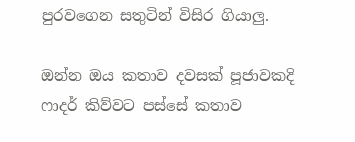පුරවගෙන සතුටින් විසිර ගියාලු.

ඔන්න ඔය කතාව දවසක් පූජාවකදි ෆාදර් කිව්වට පස්සේ කතාව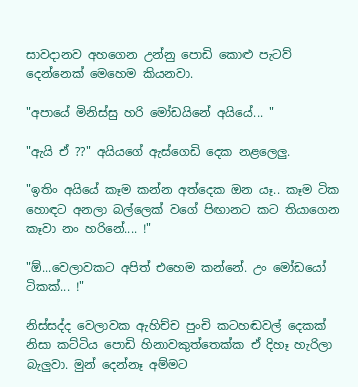සාවදානව අහගෙන උන්නු පොඩි කොළු පැටව් දෙන්නෙක් මෙහෙම කියනවා.

"අපායේ මිනිස්සු හරි මෝඩයිනේ අයියේ... "

"ඇයි ඒ ??" අයියගේ ඇස්ගෙඩි දෙක නළලෙලු.

"ඉතිං අයියේ කෑම කන්න අත්දෙක ඔන යෑ.. කෑම ටික හොඳට අනලා බල්ලෙක් වගේ පිඟානට කට තියාගෙන කෑවා නං හරිනේ.... !"

"ඕ...වෙලාවකට අපිත් එහෙම කන්නේ. උං මෝඩයෝ ටිකක්... !"

නිස්සද්ද වෙලාවක ඇහිච්ච පුංචි කටහඬවල් දෙකක් නිසා කට්ටිය පොඩි හිනාවකුත්තෙක්ක ඒ දිහෑ හැරිලා බැලුවා. මුන් දෙන්නෑ අම්මට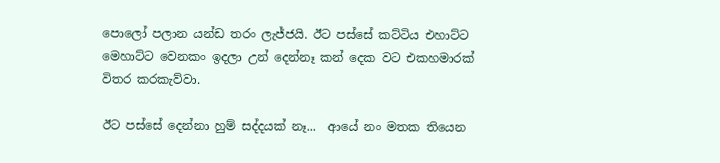පොලෝ පලාන යන්ඩ තරං ලැජ්ජයි. ඊට පස්සේ කට්ටිය එහාට්ට මෙහාට්ට වෙනකං ඉදලා උන් දෙන්නෑ කන් දෙක වට එකහමාරක් විතර කරකැව්වා.

ඊට පස්සේ දෙන්නා හුම් සද්දයක් නෑ...  ආයේ නං මතක තියෙන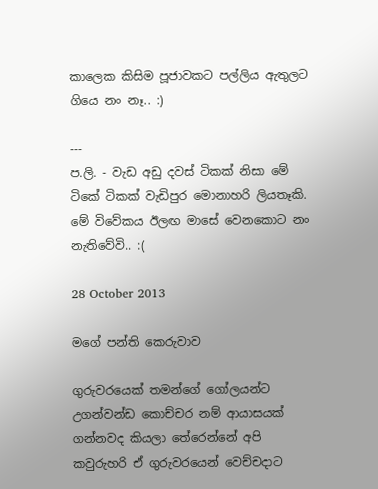කාලෙක කිසිම පූජාවකට පල්ලිය ඇතුලට ගියෙ නං නෑ.. :)

---
ප.ලි. - වැඩ අඩු දවස් ටිකක් නිසා මේ ටිකේ ටිකක් වැඩිපුර මොනාහරි ලියතෑකි. මේ විවේකය ඊලඟ මාසේ වෙනකොට නං නැතිවේවි.. :(

28 October 2013

මගේ පන්ති කෙරුවාව

ගුරුවරයෙක් තමන්ගේ ගෝලයන්ට උගන්වන්ඩ කොච්චර නම් ආයාසයක් ගන්නවද කියලා තේරෙන්නේ අපි කවුරුහරි ඒ ගුරුවරයෙන් වෙච්චදාට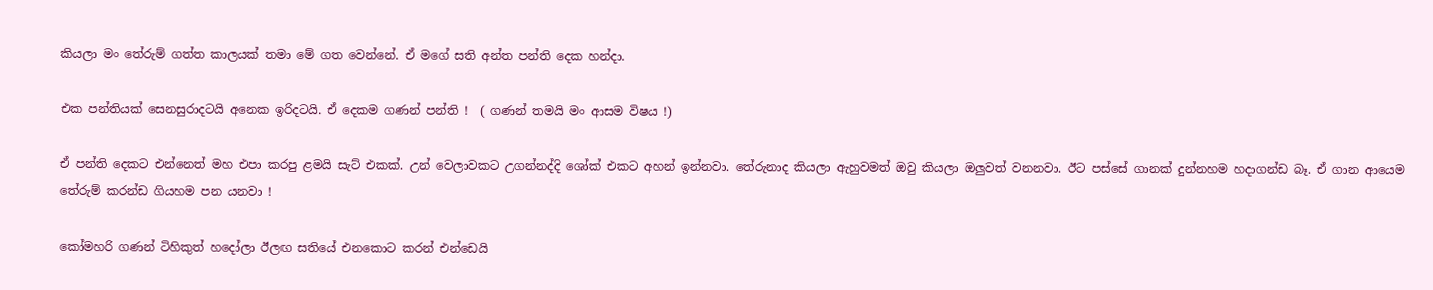කියලා මං තේරුම් ගත්ත කාලයක් තමා මේ ගත වෙන්නේ. ඒ මගේ සති අන්ත පන්ති දෙක හන්දා.

එක පන්තියක් සෙනසුරාදටයි අනෙක ඉරිදටයි. ඒ දෙකම ගණන් පන්ති !  ( ගණන් තමයි මං ආසම විෂය !)

ඒ පන්ති දෙකට එන්නෙත් මහ එපා කරපු ළමයි සැට් එකක්. උන් වෙලාවකට උගන්නද්දි ශෝක් එකට අහන් ඉන්නවා. තේරුනාද කියලා ඇහුවමත් ඔවු කියලා ඔලුවත් වනනවා. ඊට පස්සේ ගානක් දුන්නහම හදාගන්ඩ බෑ. ඒ ගාන ආයෙම තේරුම් කරන්ඩ ගියහම පන යනවා !

කෝමහරි ගණන් ටිහිකුත් හදෝලා ඊලඟ සතියේ එනකොට කරන් එන්ඩෙයි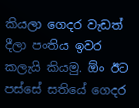කියලා ගෙදර වැඩත් දීලා පංතිය ඉවර කලැයි කියමු. ඕං ඊට පස්සේ සතියේ ගෙදර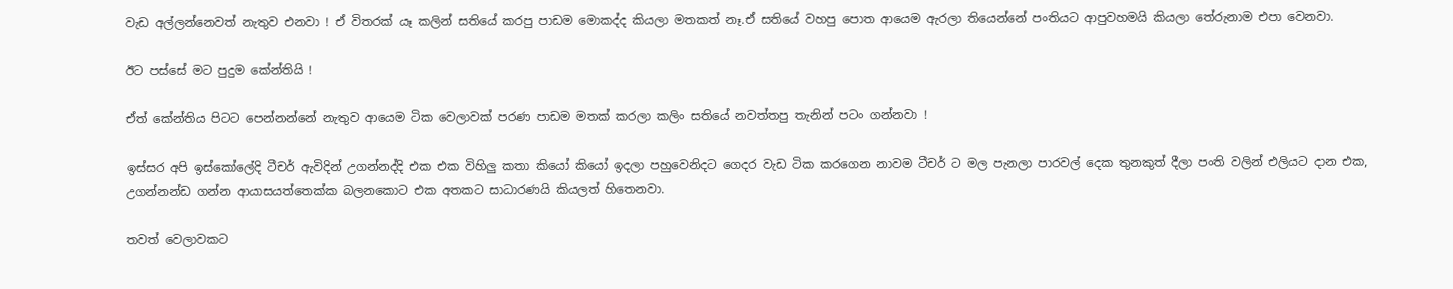වැඩ අල්ලන්නෙවත් නැතුව එනවා ! ඒ විතරක් යෑ කලින් සතියේ කරපු පාඩම මොකද්ද කියලා මතකත් නෑ.ඒ සතියේ වහපු පොත ආයෙම ඇරලා තියෙන්නේ පංතියට ආපුවහමයි කියලා තේරුනාම එපා වෙනවා.

ඊට පස්සේ මට පුදුම කේන්තියි !

ඒත් කේන්තිය පිටට පෙන්නන්නේ නැතුව ආයෙම ටික වෙලාවක් පරණ පාඩම මතක් කරලා කලිං සතියේ නවත්තපු තැනින් පටං ගන්නවා !

ඉස්සර අපි ඉස්කෝලේදි ටීචර් ඇවිදින් උගන්නද්දි එක එක විහිලු කතා කියෝ කියෝ ඉදලා පහුවෙනිදට ගෙදර වැඩ ටික කරගෙන නාවම ටීචර් ට මල පැනලා පාරවල් දෙක තුනකුත් දීලා පංති වලින් එලියට දාන එක, උගන්නන්ඩ ගන්න ආයාසයත්තෙක්ක බලනකොට එක අතකට සාධාරණයි කියලත් හිතෙනවා.

තවත් වෙලාවකට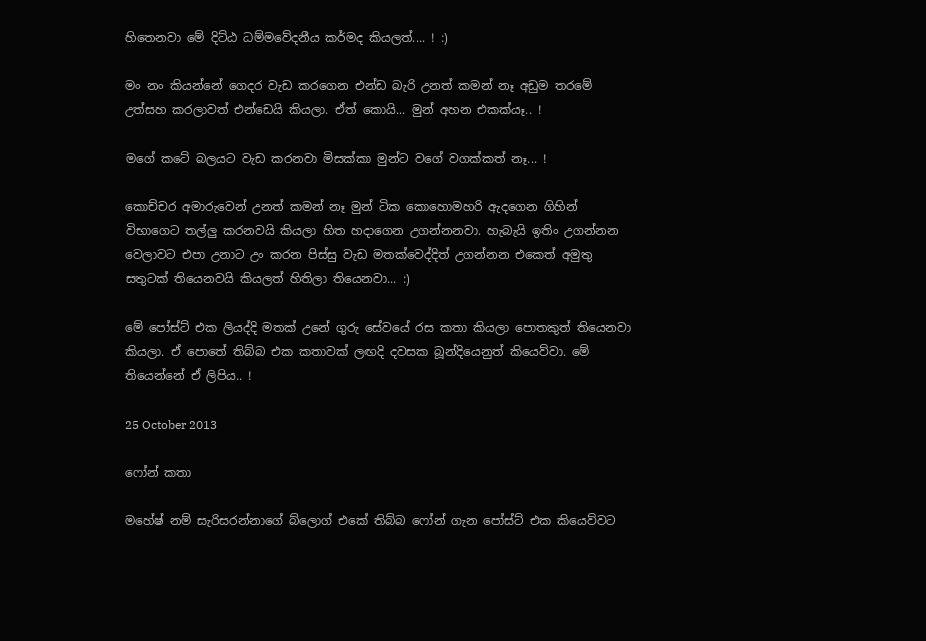හිතෙනවා මේ දිට්ඨ ධම්මවේදනීය කර්මද කියලත්.... ! :)

මං නං කියන්නේ ගෙදර වැඩ කරගෙන එන්ඩ බැරි උනත් කමන් නෑ අඩුම තරමේ උත්සහ කරලාවත් එන්ඩෙයි කියලා. ඒත් කොයි... මුන් අහන එකක්යෑ.. !

මගේ කටේ බලයට වැඩ කරනවා මිසක්කා මුන්ට වගේ වගක්කත් නෑ... !

කොච්චර අමාරුවෙන් උනත් කමන් නෑ මුන් ටික කොහොමහරි ඇදගෙන ගිහින් විභාගෙට තල්ලු කරනවයි කියලා හිත හදාගෙන උගන්නනවා. හැබැයි ඉතිං උගන්නන වෙලාවට එපා උනාට උං කරන පිස්සු වැඩ මතක්වෙද්දිත් උගන්නන එකෙත් අමුතු සතුටක් තියෙනවයි කියලත් හිතිලා තියෙනවා... :)

මේ පෝස්ට් එක ලියද්දි මතක් උනේ ගුරු සේවයේ රස කතා කියලා පොතකුත් තියෙනවා කියලා. ඒ පොතේ තිබ්බ එක කතාවක් ලඟදි දවසක බූන්දියෙනුත් කියෙව්වා. මේ තියෙන්නේ ඒ ලිපිය.. !

25 October 2013

ෆෝන් කතා

මහේෂ් නම් සැරිසරන්නාගේ බ්ලොග් එකේ තිබ්බ ෆෝන් ගැන පෝස්ට් එක කියෙව්වට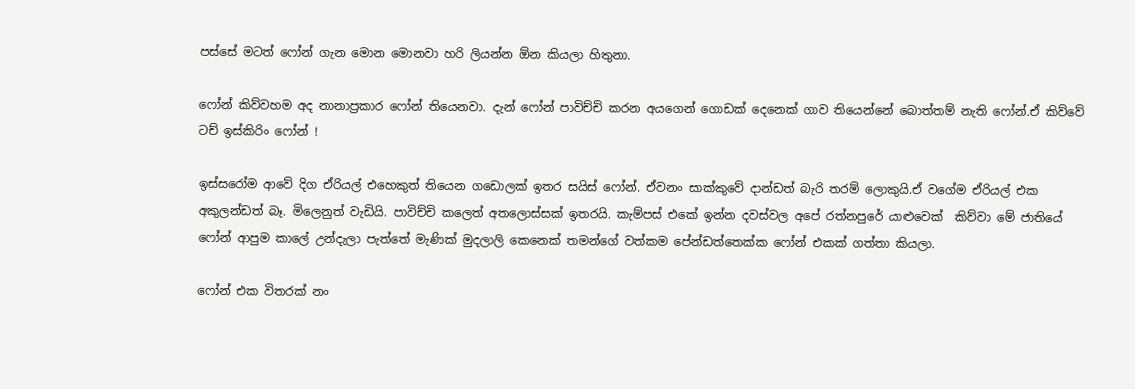පස්සේ මටත් ෆෝන් ගැන මොන මොනවා හරි ලියන්න ඕන කියලා හිතුනා.

ෆෝන් කිව්වහම අද නානාප්‍රකාර ෆෝන් තියෙනවා. දැන් ෆෝන් පාවිච්චි කරන අයගෙන් ගොඩක් දෙනෙක් ගාව තියෙන්නේ බොත්තම් නැති ෆෝන්.ඒ කිව්වේ ටච් ඉස්කිරිං ෆෝන් !

ඉස්සරෝම ආවේ දිග ඒරියල් එහෙකුත් තියෙන ගඩොලක් ඉතර සයිස් ෆෝන්. ඒවනං සාක්කුවේ දාන්ඩත් බැරි තරම් ලොකුයි.ඒ වගේම ඒරියල් එක අකුලන්ඩත් බෑ. මිලෙනුත් වැඩියි. පාවිච්චි කලෙත් අතලොස්සක් ඉතරයි. කැම්පස් එකේ ඉන්න දවස්වල අපේ රත්නපුරේ යාළුවෙක්  කිව්වා මේ ජාතියේ ෆෝන් ආපුම කාලේ උන්දැලා පැත්තේ මැණික් මුදලාලි කෙනෙක් තමන්ගේ වත්කම පේන්ඩත්තෙක්ක ෆෝන් එකක් ගත්තා කියලා.

ෆෝන් එක විතරක් නං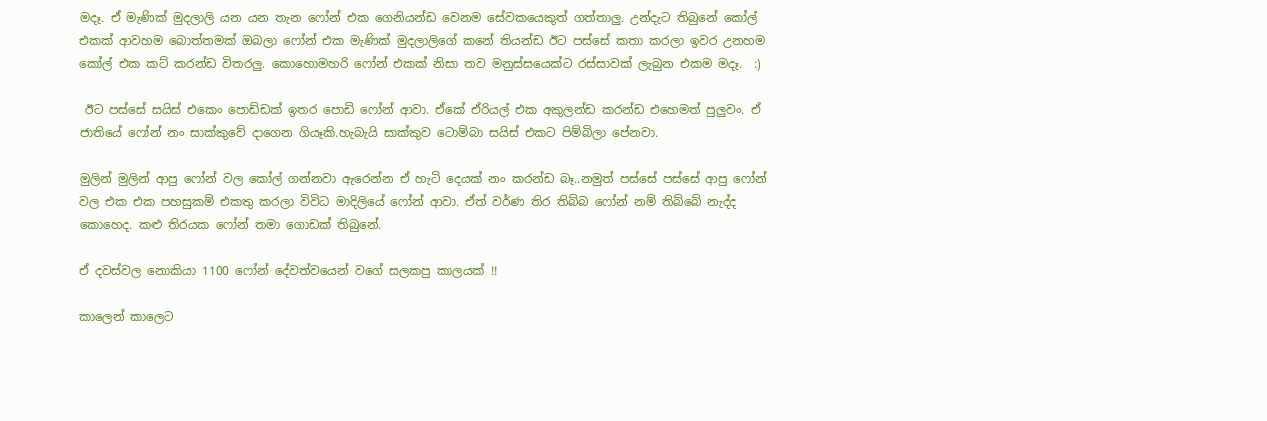මදෑ. ඒ මැණික් මුදලාලි යන යන තැන ෆෝන් එක ගෙනියන්ඩ වෙනම සේවකයෙකුත් ගත්තාලු. උන්දැට තිබුනේ කෝල් එකක් ආවහම බොත්තමක් ඔබලා ෆෝන් එක මැණික් මුදලාලිගේ කනේ තියන්ඩ ඊට පස්සේ කතා කරලා ඉවර උනහම කෝල් එක කට් කරන්ඩ විතරලු. කොහොමහරි ෆෝන් එකක් නිසා තව මනුස්සයෙක්ට රස්සාවක් ලැබුන එකම මදෑ.  :)

 ඊට පස්සේ සයිස් එකෙං පොඩ්ඩක් ඉතර පොඩි ෆෝන් ආවා. ඒකේ ඒරියල් එක අකුලන්ඩ කරන්ඩ එහෙමත් පුලුවං. ඒ ජාතියේ ෆෝන් නං සාක්කුවේ දාගෙන ගියෑකි.හැබැයි සාක්කුව ටොම්බා සයිස් එකට පිම්බිලා පේනවා.

මුලින් මුලින් ආපු ෆෝන් වල කෝල් ගන්නවා ඇරෙන්න ඒ හැටි දෙයක් නං කරන්ඩ බෑ..නමුත් පස්සේ පස්සේ ආපු ෆෝන් වල එක එක පහසුකම් එකතු කරලා විවිධ මාදිලියේ ෆෝන් ආවා. ඒත් වර්ණ තිර තිබ්බ ෆෝන් නම් තිබ්බේ නැද්ද කොහෙද. කළු තිරයක ෆෝන් තමා ගොඩක් තිබුනේ.

ඒ දවස්වල නොකියා 1100 ෆෝන් දේවත්වයෙන් වගේ සලකපු කාලයක් !!

කාලෙන් කාලෙට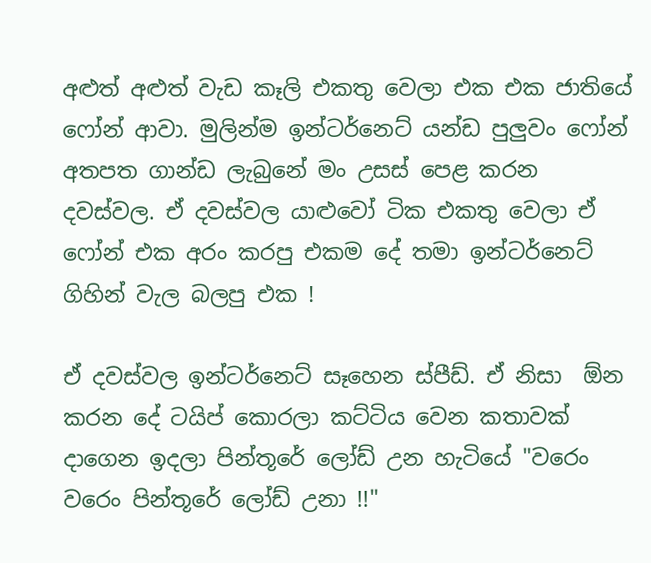අළුත් අළුත් වැඩ කෑලි එකතු වෙලා එක එක ජාතියේ ෆෝන් ආවා. මුලින්ම ඉන්ටර්නෙට් යන්ඩ පුලුවං ෆෝන් අතපත ගාන්ඩ ලැබුනේ මං උසස් පෙළ කරන දවස්වල. ඒ දවස්වල යාළුවෝ ටික එකතු වෙලා ඒ ෆෝන් එක අරං කරපු එකම දේ තමා ඉන්ටර්නෙට් ගිහින් වැල බලපු එක !

ඒ දවස්වල ඉන්ටර්නෙට් සෑහෙන ස්පීඩ්. ඒ නිසා  ඕන කරන දේ ටයිප් කොරලා කට්ටිය වෙන කතාවක් දාගෙන ඉදලා පින්තූරේ ලෝඩ් උන හැටියේ "වරෙං වරෙං පින්තූරේ ලෝඩ් උනා !!"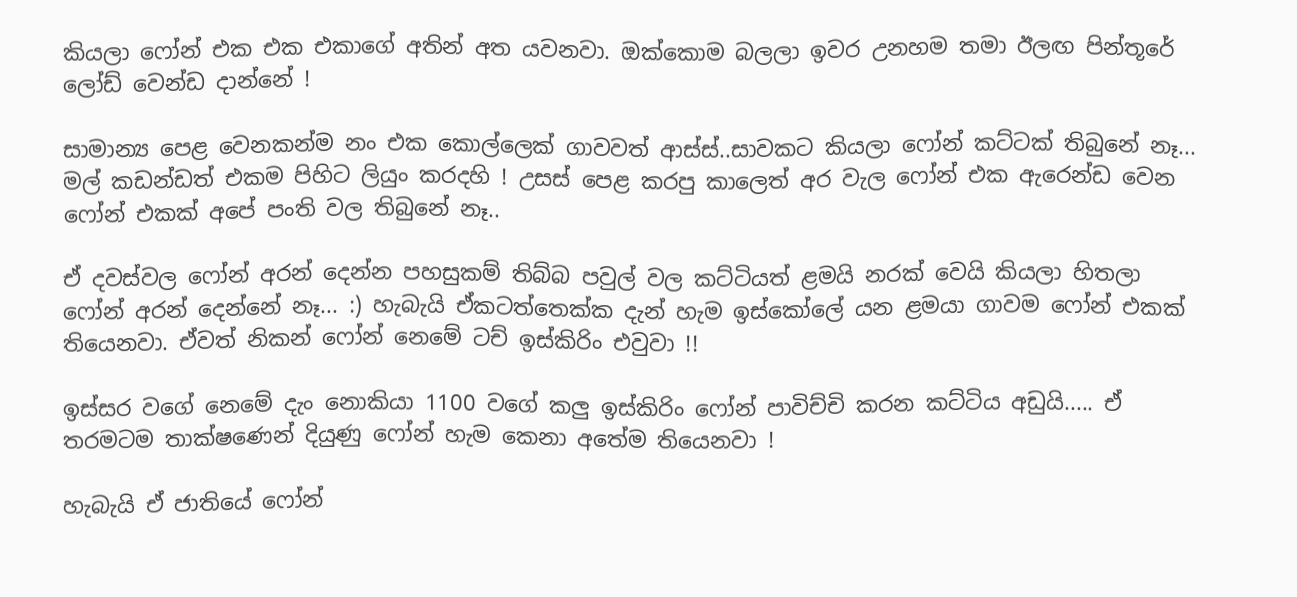කියලා ෆෝන් එක එක එකාගේ අතින් අත යවනවා. ඔක්කොම බලලා ඉවර උනහම තමා ඊලඟ පින්තූරේ ලෝඩ් වෙන්ඩ දාන්නේ !

සාමාන්‍ය පෙළ වෙනකන්ම නං එක කොල්ලෙක් ගාවවත් ආස්ස්..සාවකට කියලා ෆෝන් කට්ටක් තිබුනේ නෑ... මල් කඩන්ඩත් එකම පිහිට ලියුං කරදහි ! උසස් පෙළ කරපු කාලෙත් අර වැල ෆෝන් එක ඇරෙන්ඩ වෙන ෆෝන් එකක් අපේ පංති වල තිබුනේ නෑ..

ඒ දවස්වල ෆෝන් අරන් දෙන්න පහසුකම් තිබ්බ පවුල් වල කට්ටියත් ළමයි නරක් වෙයි කියලා හිතලා ෆෝන් අරන් දෙන්නේ නෑ... :) හැබැයි ඒකටත්තෙක්ක දැන් හැම ඉස්කෝලේ යන ළමයා ගාවම ෆෝන් එකක් තියෙනවා. ඒවත් නිකන් ෆෝන් නෙමේ ටච් ඉස්කිරිං එවුවා !!

ඉස්සර වගේ නෙමේ දැං නොකියා 1100 වගේ කලු ඉස්කිරිං ෆෝන් පාවිච්චි කරන කට්ටිය අඩුයි..... ඒ තරමටම තාක්ෂණෙන් දියුණු ෆෝන් හැම කෙනා අතේම තියෙනවා !

හැබැයි ඒ ජාතියේ ෆෝන්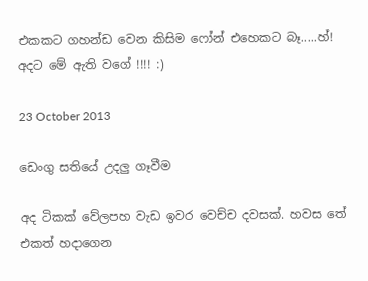එකකට ගහන්ඩ වෙන කිසිම ෆෝන් එහෙකට බෑ.....හ්!
අදට මේ ඇති වගේ !!!! :)

23 October 2013

ඩෙංගු සතියේ උදලු ගෑවීම

අද ටිකක් වේලපහ වැඩ ඉවර වෙච්ච දවසක්. හවස තේ එකත් හදාගෙන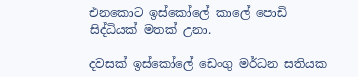එනකොට ඉස්කෝලේ කාලේ පොඩි සිද්ධියක් මතක් උනා.

දවසක් ඉස්කෝලේ ඩෙංගු මර්ධන සතියක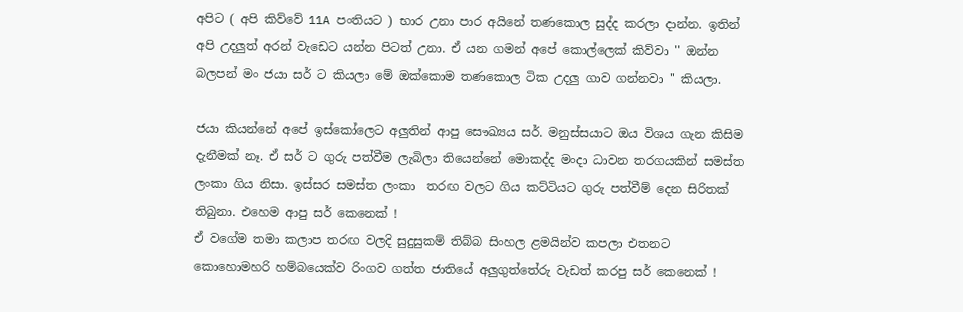අපිට ( අපි කිව්වේ 11A පංතියට ) භාර උනා පාර අයිනේ තණකොල සුද්ද කරලා දාන්න. ඉතින් අපි උදලුත් අරන් වැඩෙට යන්න පිටත් උනා. ඒ යන ගමන් අපේ කොල්ලෙක් කිව්වා '' ඔන්න බලපන් මං ජයා සර් ට කියලා මේ ඔක්කොම තණකොල ටික උදලු ගාව ගන්නවා '' කියලා.

ජයා කියන්නේ අපේ ඉස්කෝලෙට අලුතින් ආපු සෞඛ්‍යය සර්. මනුස්සයාට ඔය විශය ගැන කිසිම දැනීමක් නෑ. ඒ සර් ට ගුරු පත්වීම ලැබිලා තියෙන්නේ මොකද්ද මංදා ධාවන තරගයකින් සමස්ත ලංකා ගිය නිසා. ඉස්සර සමස්ත ලංකා  තරඟ වලට ගිය කට්ටියට ගුරු පත්වීම් දෙන සිරිතක් තිබුනා. එහෙම ආපු සර් කෙනෙක් !
ඒ වගේම තමා කලාප තරඟ වලදි සුදුසුකම් තිබ්බ සිංහල ළමයින්ව කපලා එතනට කොහොමහරි හම්බයෙක්ව රිංගව ගත්ත ජාතියේ අලුගුත්තේරු වැඩත් කරපු සර් කෙනෙක් !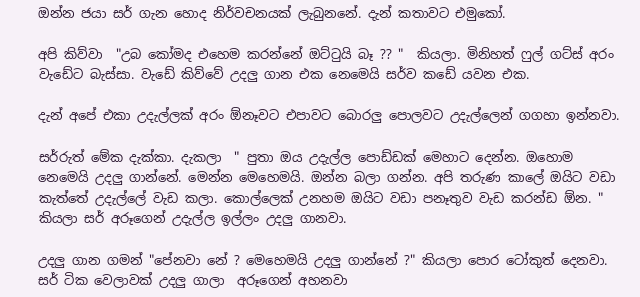ඔන්න ජයා සර් ගැන හොද නිර්වචනයක් ලැබුනනේ. දැන් කතාවට එමුකෝ.

අපි කිව්වා  "උබ කෝමද එහෙම කරන්නේ ඔට්ටුයි බෑ ?? "  කියලා. මිනිහත් ෆුල් ගට්ස් අරං වැඩේට බැස්සා. වැඩේ කිව්වේ උදලු ගාන එක නෙමෙයි සර්ව කඩේ යවන එක.

දැන් අපේ එකා උදැල්ලක් අරං ඕනෑවට එපාවට බොරලු පොලවට උදැල්ලෙන් ගගහා ඉන්නවා.

සර්රුත් මේක දැක්කා. දැකලා  " පුතා ඔය උදැල්ල පොඩ්ඩක් මෙහාට දෙන්න. ඔහොම නෙමෙයි උදලු ගාන්නේ. මෙන්න මෙහෙමයි. ඔන්න බලා ගන්න. අපි තරුණ කාලේ ඔයිට වඩා කැත්තේ උදැල්ලේ වැඩ කලා. කොල්ලෙක් උනහම ඔයිට වඩා පනෑතුව වැඩ කරන්ඩ ඕන. " කියලා සර් අරූගෙන් උදැල්ල ඉල්ලං උදලු ගානවා.

උදලු ගාන ගමන් "පේනවා නේ ? මෙහෙමයි උදලු ගාන්නේ ?" කියලා පොර ටෝකුත් දෙනවා. සර් ටික වෙලාවක් උදලු ගාලා  අරූගෙන් අහනවා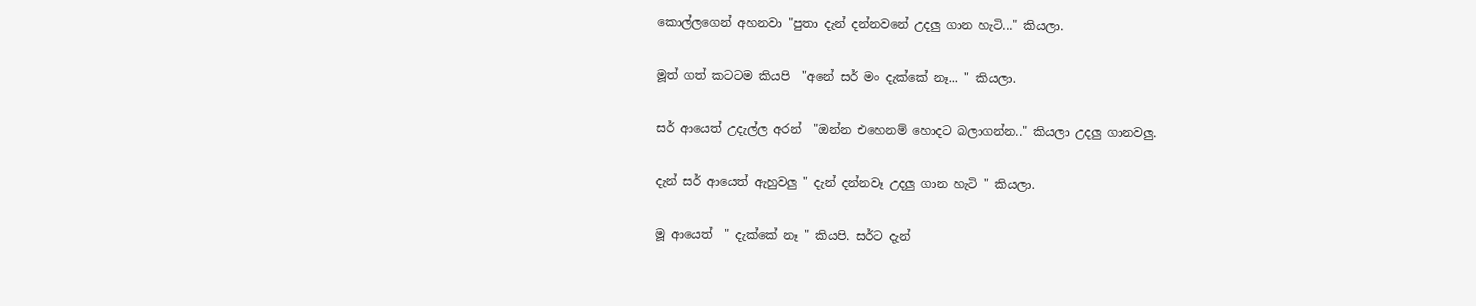කොල්ලගෙන් අහනවා "පුතා දැන් දන්නවනේ උදලු ගාන හැටි..." කියලා.

මූත් ගත් කටටම කියපි  "අනේ සර් මං දැක්කේ නෑ... " කියලා.

සර් ආයෙත් උදැල්ල අරන්  "ඔන්න එහෙනම් හොදට බලාගන්න.." කියලා උදලු ගානවලු.

දැන් සර් ආයෙත් ඇහුවලු " දැන් දන්නවෑ උදලු ගාන හැටි " කියලා.

මූ ආයෙත්  " දැක්කේ නෑ " කියපි. සර්ට දැන්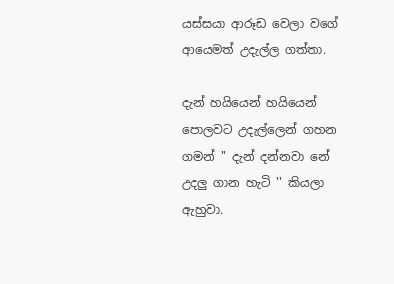යස්සයා ආරූඩ වෙලා වගේ ආයෙමත් උදැල්ල ගත්තා.

දැන් හයියෙන් හයියෙන් පොලවට උදැල්ලෙන් ගහන ගමන් '' දැන් දන්නවා නේ උදලු ගාන හැටි '' කියලා ඇහුවා.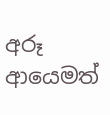අරූ ආයෙමත්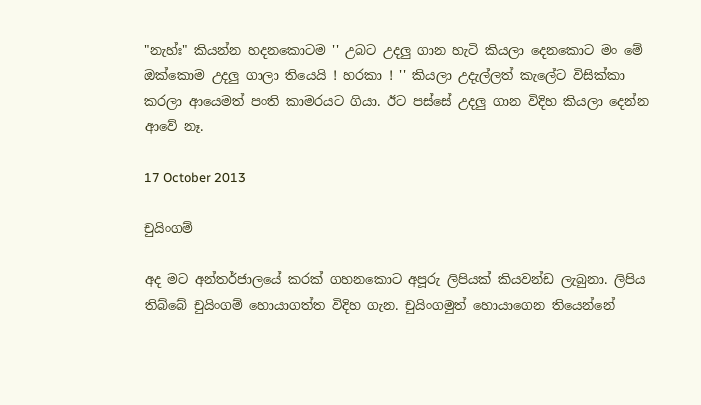"නැහ්ඃ" කියන්න හදනකොටම '' උබට උදලු ගාන හැටි කියලා දෙනකොට මං මේ ඔක්කොම උදලු ගාලා තියෙයි ! හරකා ! '' කියලා උදැල්ලත් කැලේට විසික්කා කරලා ආයෙමත් පංති කාමරයට ගියා. ඊට පස්සේ උදලු ගාන විදිහ කියලා දෙන්න ආවේ නෑ.

17 October 2013

චුයිංගම්

අද මට අන්තර්ජාලයේ කරක් ගහනකොට අපූරු ලිපියක් කියවන්ඩ ලැබුනා. ලිපිය තිබ්බේ චුයිංගම් හොයාගත්ත විදිහ ගැන. චුයිංගමුත් හොයාගෙන තියෙන්නේ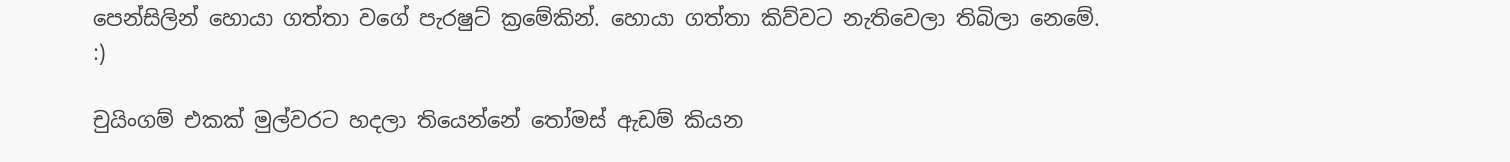පෙන්සිලින් හොයා ගත්තා වගේ පැරෂුට් ක්‍රමේකින්. හොයා ගත්තා කිව්වට නැතිවෙලා තිබිලා නෙමේ. :)

චුයිංගම් එකක් මුල්වරට හදලා තියෙන්නේ තෝමස් ඇඩම් කියන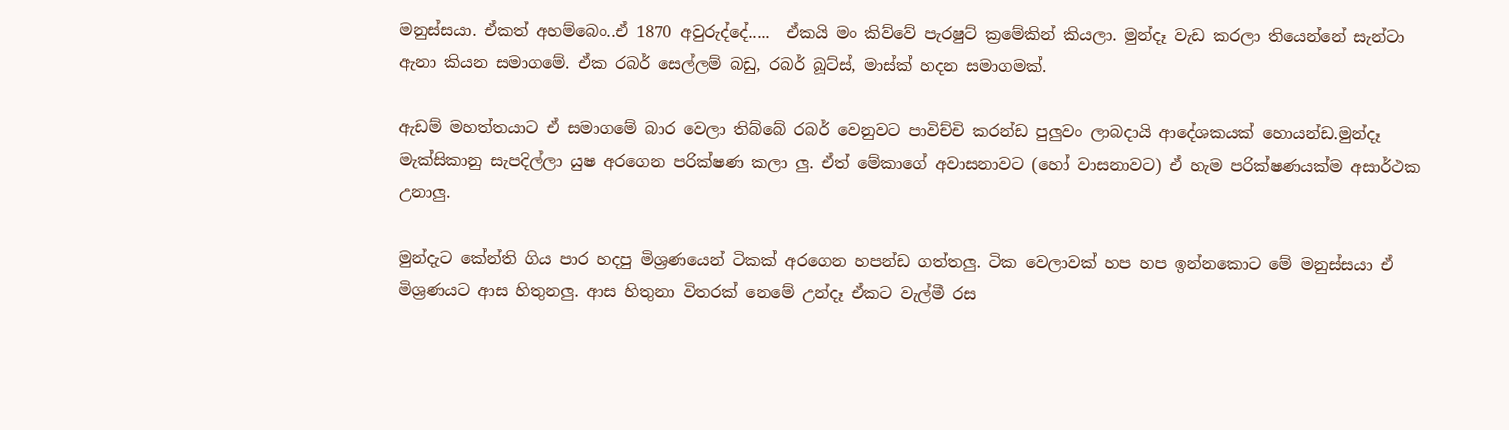මනුස්සයා. ඒකත් අහම්බෙං..ඒ 1870 අවුරුද්දේ.....  ඒකයි මං කිව්වේ පැරෂුට් ක්‍රමේකින් කියලා. මුන්දෑ වැඩ කරලා තියෙන්නේ සැන්ටා ඇනා කියන සමාගමේ. ඒක රබර් සෙල්ලම් බඩු, රබර් බූට්ස්, මාස්ක් හදන සමාගමක්.

ඇඩම් මහත්තයාට ඒ සමාගමේ බාර වෙලා තිබ්බේ රබර් වෙනුවට පාවිච්චි කරන්ඩ පුලුවං ලාබදායි ආදේශකයක් හොයන්ඩ.මුන්දෑ මැක්සිකානු සැපදිල්ලා යුෂ අරගෙන පරික්ෂණ කලා ලු. ඒත් මේකාගේ අවාසනාවට (හෝ වාසනාවට) ඒ හැම පරික්ෂණයක්ම අසාර්ථක උනාලු.

මුන්දැට කේන්ති ගිය පාර හදපු මිශ්‍රණයෙන් ටිකක් අරගෙන හපන්ඩ ගත්තලු. ටික වෙලාවක් හප හප ඉන්නකොට මේ මනුස්සයා ඒ මිශ්‍රණයට ආස හිතුනලු. ආස හිතුනා විතරක් නෙමේ උන්දෑ ඒකට වැල්මී රස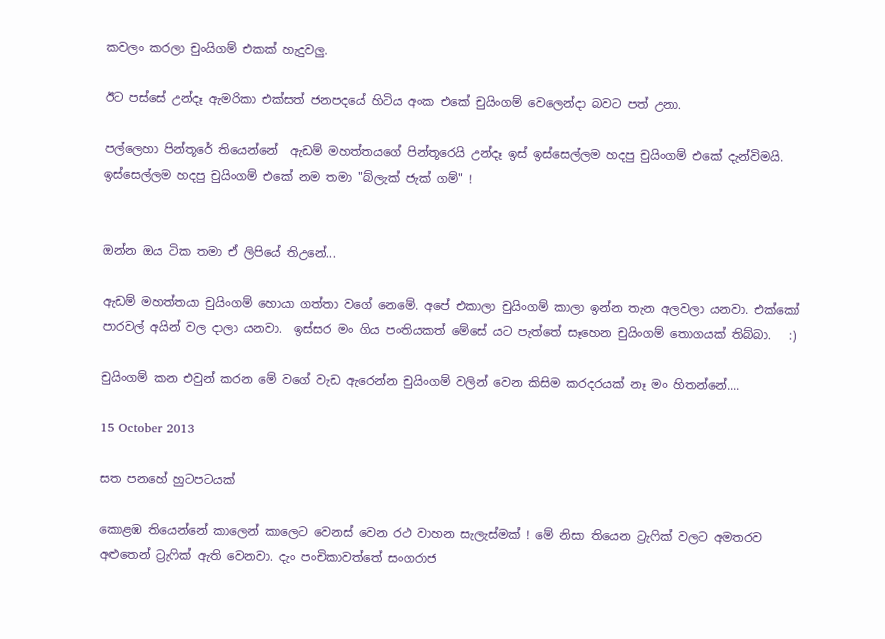කවලං කරලා චුංයිගම් එකක් හැදුවලු.

ඊට පස්සේ උන්දෑ ඇමරිකා එක්සත් ජනපදයේ හිටිය අංක එකේ චුයිංගම් වෙලෙන්දා බවට පත් උනා.

පල්ලෙහා පින්තූරේ තියෙන්නේ  ඇඩම් මහත්තයගේ පින්තූරෙයි උන්දෑ ඉස් ඉස්සෙල්ලම හදපු චුයිංගම් එකේ දැන්විමයි. ඉස්සෙල්ලම හදපු චුයිංගම් එකේ නම තමා "බ්ලැක් ජැක් ගම්" !


ඔන්න ඔය ටික තමා ඒ ලිපියේ තිඋනේ...

ඇඩම් මහත්තයා චුයිංගම් හොයා ගත්තා වගේ නෙමේ. අපේ එකාලා චුයිංගම් කාලා ඉන්න තැන අලවලා යනවා. එක්කෝ පාරවල් අයින් වල දාලා යනවා.  ඉස්සර මං ගිය පංතියකත් මේසේ යට පැත්තේ සෑහෙන චුයිංගම් තොගයක් තිබ්බා.   :)

චුයිංගම් කන එවුන් කරන මේ වගේ වැඩ ඇරෙන්න චුයිංගම් වලින් වෙන කිසිම කරදරයක් නෑ මං හිතන්නේ....

15 October 2013

සත පනහේ හුටපටයක්

කොළඹ තියෙන්නේ කාලෙන් කාලෙට වෙනස් වෙන රථ වාහන සැලැස්මක් ! මේ නිසා තියෙන ට්‍රැෆික් වලට අමතරව අළුතෙන් ට්‍රැෆික් ඇති වෙනවා. දැං පංචිකාවත්තේ සංගරාජ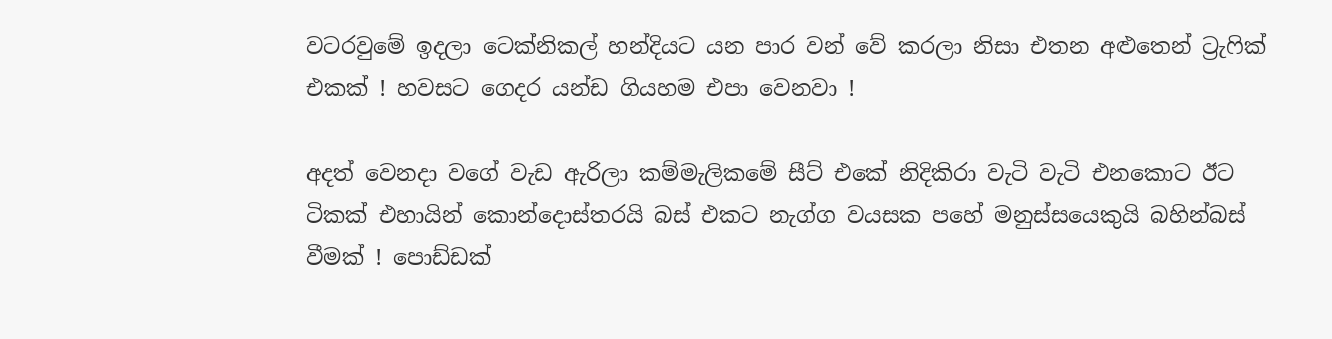වටරවුමේ ඉදලා ටෙක්නිකල් හන්දියට යන පාර වන් වේ කරලා නිසා එතන අළුතෙන් ට්‍රැෆික් එකක් ! හවසට ගෙදර යන්ඩ ගියහම එපා වෙනවා !

අදත් වෙනදා වගේ වැඩ ඇරිලා කම්මැලිකමේ සීට් එකේ නිදිකිරා වැටි වැටි එනකොට ඊට ටිකක් එහායින් කොන්දොස්තරයි බස් එකට නැග්ග වයසක පහේ මනුස්සයෙකුයි බහින්බස් වීමක් ! පොඩ්ඩක්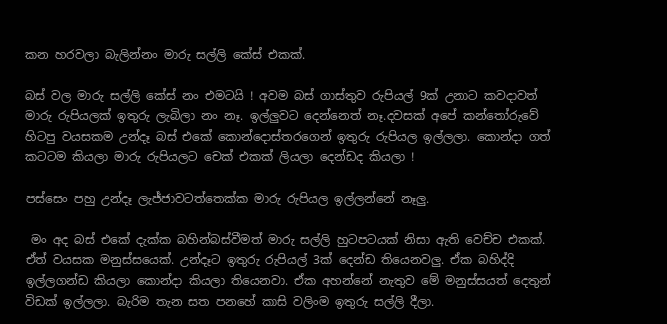කන හරවලා බැලින්නං මාරු සල්ලි කේස් එකක්.

බස් වල මාරු සල්ලි කේස් නං එමටයි ! අවම බස් ගාස්තුව රුපියල් 9ක් උනාට කවදාවත් මාරු රුපියලක් ඉතුරු ලැබිලා නං නෑ. ඉල්ලුවට දෙන්නෙත් නෑ.දවසක් අපේ කන්තෝරුවේ හිටපු වයසකම උන්දෑ බස් එකේ කොන්දොස්තරගෙන් ඉතුරු රුපියල ඉල්ලලා. කොන්දා ගත් කටටම කියලා මාරු රුපියලට චෙක් එකක් ලියලා දෙන්ඩද කියලා !

පස්සෙං පහු උන්දෑ ලැජ්ජාවටත්තෙක්ක මාරු රුපියල ඉල්ලන්නේ නෑලු.

 මං අද බස් එකේ දැක්ක බහින්බස්වීමත් මාරු සල්ලි හුටපටයක් නිසා ඇති වෙච්ච එකක්. ඒත් වයසක මනුස්සයෙක්. උන්දෑට ඉතුරු රුපියල් 3ක් දෙන්ඩ තියෙනවලු. ඒක බහිද්දි ඉල්ලගන්ඩ කියලා කොන්දා කියලා තියෙනවා. ඒක අහන්නේ නැතුව මේ මනුස්සයත් දෙතුන් විඩක් ඉල්ලලා. බැරිම තැන සත පනහේ කාසි වලිංම ඉතුරු සල්ලි දීලා.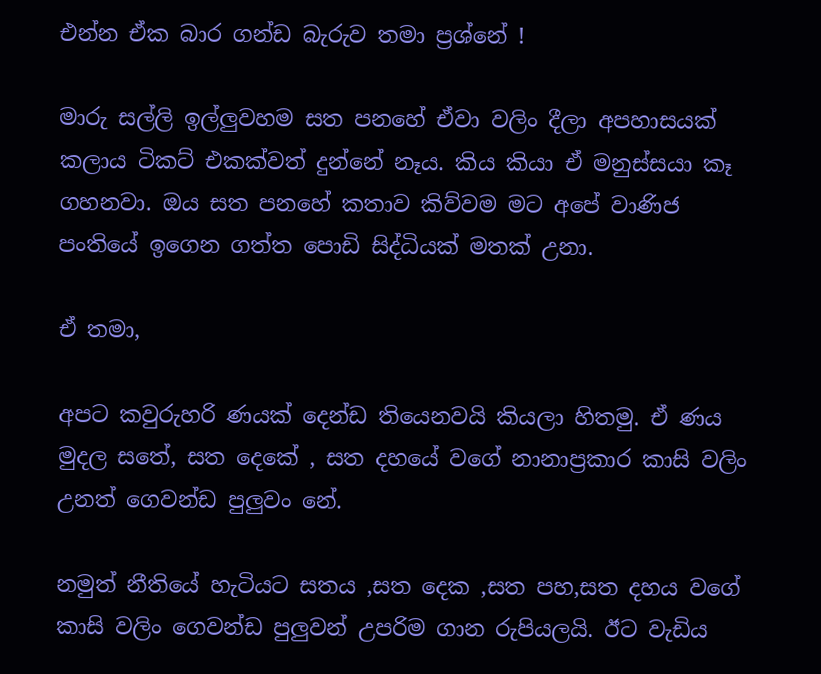එන්න ඒක බාර ගන්ඩ බැරුව තමා ප්‍රශ්නේ !

මාරු සල්ලි ඉල්ලුවහම සත පනහේ ඒවා වලිං දීලා අපහාසයක් කලාය ටිකට් එකක්වත් දුන්නේ නෑය. කිය කියා ඒ මනුස්සයා කෑ ගහනවා. ඔය සත පනහේ කතාව කිව්වම මට අපේ වාණිජ පංතියේ ඉගෙන ගත්ත පොඩි සිද්ධියක් මතක් උනා.

ඒ තමා,

අපට කවුරුහරි ණයක් දෙන්ඩ තියෙනවයි කියලා හිතමු. ඒ ණය මුදල සතේ, සත දෙකේ , සත දහයේ වගේ නානාප්‍රකාර කාසි වලිං උනත් ගෙවන්ඩ පුලුවං නේ.

නමුත් නීතියේ හැටියට සතය ,සත දෙක ,සත පහ,සත දහය වගේ කාසි වලිං ගෙවන්ඩ පුලුවන් උපරිම ගාන රුපියලයි. ඊට වැඩිය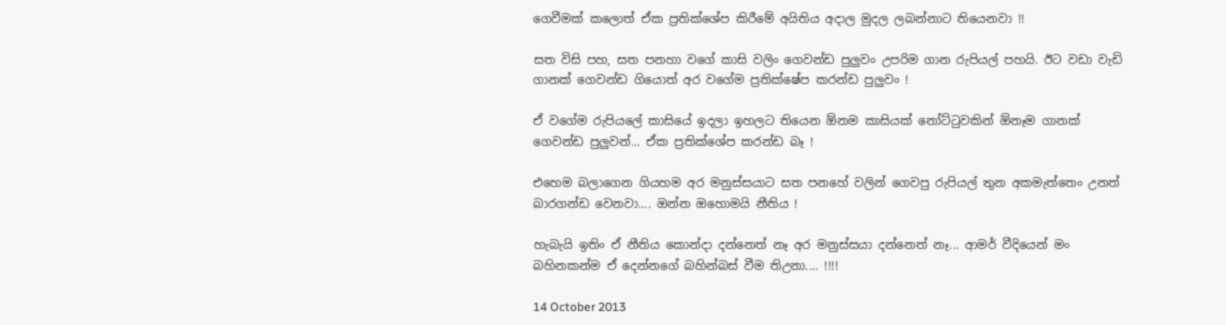ගෙවීමක් කලොත් ඒක ප්‍රතික්ශේප කිරීමේ අයිතිය අදාල මුදල ලබන්නාට තියෙනවා !!

සත විසි පහ, සත පනහා වගේ කාසි වලිං ගෙවන්ඩ පුලුවං උපරිම ගාන රුපියල් පහයි. ඊට වඩා වැඩි ගානක් ගෙවන්ඩ ගියොත් අර වගේම ප්‍රතික්ෂේප කරන්ඩ පුලුවං !

ඒ වගේම රුපියලේ කාසියේ ඉදලා ඉහලට තියෙන ඕනම කාසියක් නෝට්ටුවකින් ඕනෑම ගානක් ගෙවන්ඩ පුලුවන්... ඒක ප්‍රතික්ශේප කරන්ඩ බෑ !

එහෙම බලාගෙන ගියහම අර මනුස්සයාට සත පනහේ වලින් ගෙවපු රුපියල් තුන අකමැත්තෙං උනත් බාරගන්ඩ වෙනවා.... ඔන්න ඔහොමයි නීතිය !

හැබැයි ඉතිං ඒ නීතිය කොන්දා දන්නෙත් නෑ අර මනුස්සයා දන්නෙත් නෑ... ආමර් වීදියෙන් මං බහිනකන්ම ඒ දෙන්නගේ බහින්බස් වීම තිඋනා.... !!!!

14 October 2013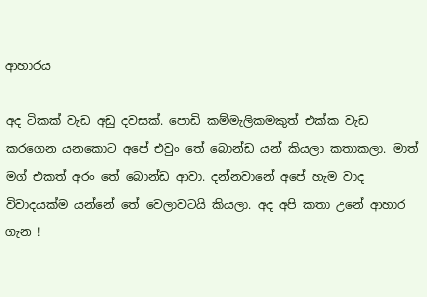ආහාරය

අද ටිකක් වැඩ අඩු දවසක්. පොඩි කම්මැලිකමකුත් එක්ක වැඩ කරගෙන යනකොට අපේ එවුං තේ බොන්ඩ යන් කියලා කතාකලා. මාත් මග් එකත් අරං තේ බොන්ඩ ආවා. දන්නවානේ අපේ හැම වාද විවාදයක්ම යන්නේ තේ වෙලාවටයි කියලා. අද අපි කතා උනේ ආහාර ගැන !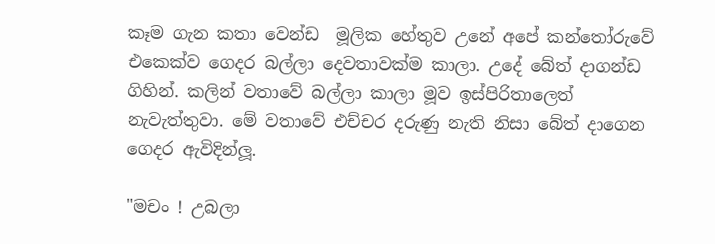කෑම ගැන කතා වෙන්ඩ  මූලික හේතුව උනේ අපේ කන්තෝරුවේ එකෙක්ව ගෙදර බල්ලා දෙවතාවක්ම කාලා. උදේ බේත් දාගන්ඩ ගිහින්. කලින් වතාවේ බල්ලා කාලා මූව ඉස්පිරිතාලෙත් නැවැත්තුවා. මේ වතාවේ එච්චර දරුණු නැති නිසා බේත් දාගෙන ගෙදර ඇවිදින්ලූ.

"මචං ! උබලා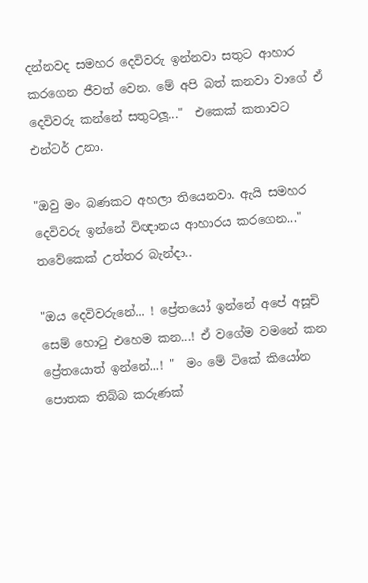දන්නවද සමහර දෙවිවරු ඉන්නවා සතුට ආහාර කරගෙන ජීවත් වෙන. මේ අපි බත් කනවා වාගේ ඒ දෙවිවරු කන්නේ සතුටලූ..."  එකෙක් කතාවට එන්ටර් උනා.

"ඔවු මං බණකට අහලා තියෙනවා. ඇයි සමහර දෙවිවරු ඉන්නේ විඥානය ආහාරය කරගෙන..." තවේකෙක් උත්තර බැන්දා..

"ඔය දෙවිවරුනේ... ! ප්‍රේතයෝ ඉන්නේ අපේ අසූචි සෙම් හොටු එහෙම කන...! ඒ වගේම වමනේ කන ප්‍රේතයොත් ඉන්නේ...! "  මං මේ ටිකේ කියෝන පොතක තිබ්බ කරුණක්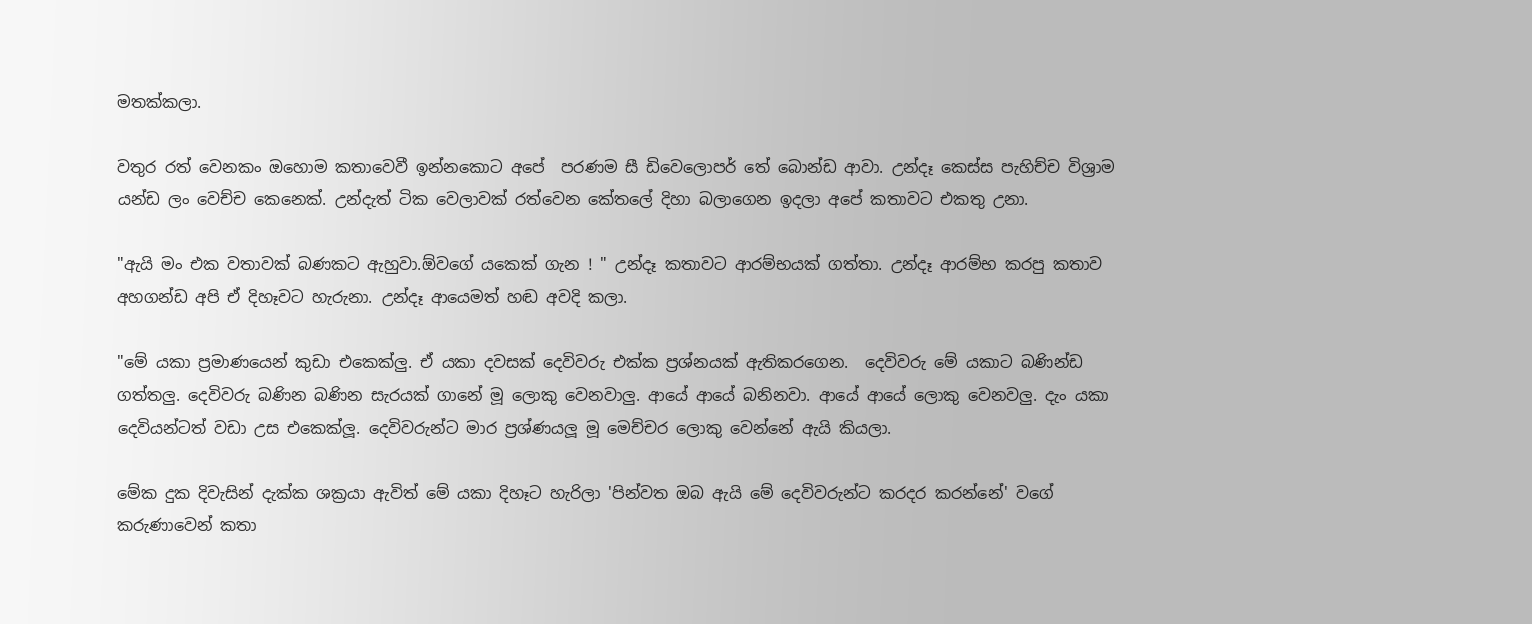මතක්කලා.

වතුර රත් වෙනකං ඔහොම කතාවෙවී ඉන්නකොට අපේ  පරණම සී ඩිවෙලොපර් තේ බොන්ඩ ආවා. උන්දෑ කෙස්ස පැහිච්ච විශ්‍රාම යන්ඩ ලං වෙච්ච කෙනෙක්. උන්දැත් ටික වෙලාවක් රත්වෙන කේතලේ දිහා බලාගෙන ඉදලා අපේ කතාවට එකතු උනා.

"ඇයි මං එක වතාවක් බණකට ඇහුවා.ඕවගේ යකෙක් ගැන ! " උන්දෑ කතාවට ආරම්භයක් ගත්තා. උන්දෑ ආරම්භ කරපු කතාව අහගන්ඩ අපි ඒ දිහෑවට හැරුනා. උන්දෑ ආයෙමත් හඬ අවදි කලා.

"මේ යකා ප්‍රමාණයෙන් කුඩා එකෙක්ලු. ඒ යකා දවසක් දෙවිවරු එක්ක ප්‍රශ්නයක් ඇතිකරගෙන.  දෙවිවරු මේ යකාට බණින්ඩ ගත්තලු. දෙවිවරු බණින බණින සැරයක් ගානේ මූ ලොකු වෙනවාලු. ආයේ ආයේ බනිනවා. ආයේ ආයේ ලොකු වෙනවලු. දැං යකා දෙවියන්ටත් වඩා උස එකෙක්ලූ. දෙවිවරුන්ට මාර ප්‍රශ්ණයලූ මූ මෙච්චර ලොකු වෙන්නේ ඇයි කියලා.

මේක දුක දිවැසින් දැක්ක ශක්‍රයා ඇවිත් මේ යකා දිහෑට හැරිලා 'පින්වත ඔබ ඇයි මේ දෙවිවරුන්ට කරදර කරන්නේ' වගේ කරුණාවෙන් කතා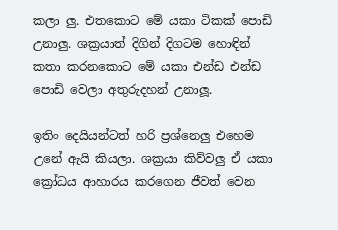කලා ලු. එතකොට මේ යකා ටිකක් පොඩි උනාලු. ශක්‍රයාත් දිගින් දිගටම හොඳින් කතා කරනකොට මේ යකා එන්ඩ එන්ඩ පොඩි වෙලා අතුරුදහන් උනාලූ.

ඉතිං දෙයියන්ටත් හරි ප්‍රශ්නෙලු එහෙම උනේ ඇයි කියලා. ශක්‍රයා කිව්වලු ඒ යකා ක්‍රෝධය ආහාරය කරගෙන ජීවත් වෙන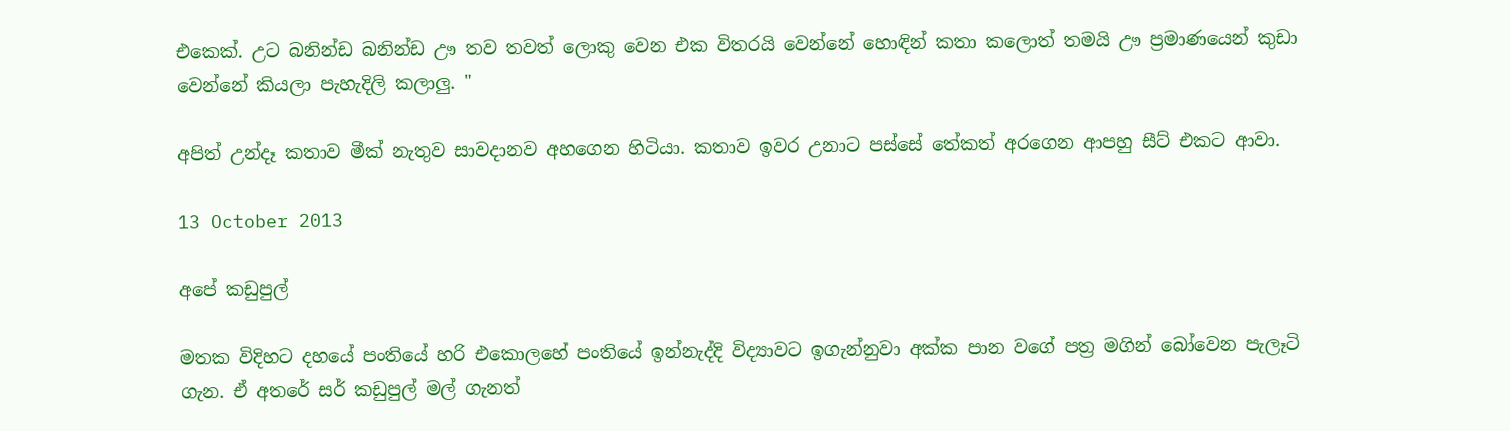එකෙක්. උට බනින්ඩ බනින්ඩ ඌ තව තවත් ලොකු වෙන එක විතරයි වෙන්නේ හොඳින් කතා කලොත් තමයි ඌ ප්‍රමාණයෙන් කුඩා වෙන්නේ කියලා පැහැදිලි කලාලු. "

අපිත් උන්දෑ කතාව මීක් නැතුව සාවදානව අහගෙන හිටියා. කතාව ඉවර උනාට පස්සේ තේකත් අරගෙන ආපහු සීට් එකට ආවා.

13 October 2013

අපේ කඩුපුල්

මතක විදිහට දහයේ පංතියේ හරි එකොලහේ පංතියේ ඉන්නැද්දි විද්‍යාවට ඉගැන්නුවා අක්ක පාන වගේ පත්‍ර මගින් බෝවෙන පැලෑටි ගැන. ඒ අතරේ සර් කඩුපුල් මල් ගැනත්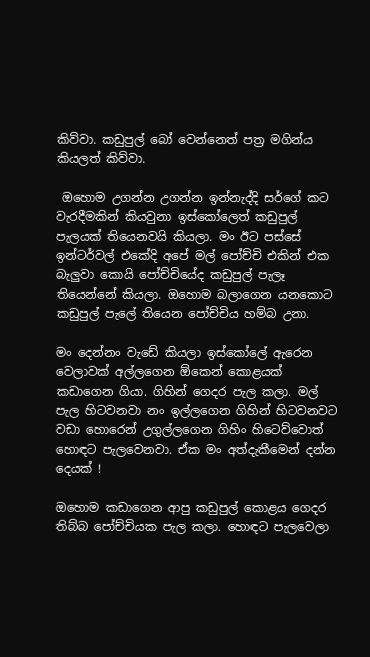කිව්වා. කඩුපුල් බෝ වෙන්නෙත් පත්‍ර මගින්ය කියලත් කිව්වා.

 ඔහොම උගන්න උගන්න ඉන්නැද්දි සර්ගේ කට වැරදීමකින් කියවුනා ඉස්කෝලෙත් කඩුපුල් පැලයක් තියෙනවයි කියලා. මං ඊට පස්සේ ඉන්ටර්වල් එකේදි අපේ මල් පෝච්චි එකින් එක බැලුවා කොයි පෝච්චියේද කඩුපුල් පැලෑ තියෙන්නේ කියලා. ඔහොම බලාගෙන යනකොට කඩුපුල් පැලේ තියෙන පෝච්චිය හම්බ උනා.

මං දෙන්නං වැඩේ කියලා ඉස්කෝලේ ඇරෙන වෙලාවක් අල්ලගෙන ඕකෙන් කොළයක් කඩාගෙන ගියා. ගිහින් ගෙදර පැල කලා. මල් පැල හිටවනවා නං ඉල්ලගෙන ගිහින් හිටවනවට වඩා හොරෙන් උගුල්ලගෙන ගිහිං හිටෙව්වොත් හොඳට පැලවෙනවා. ඒක මං අත්දැකීමෙන් දන්න දෙයක් !

ඔහොම කඩාගෙන ආපු කඩුපුල් කොළය ගෙදර තිබ්බ පෝච්චියක පැල කලා. හොඳට පැලවෙලා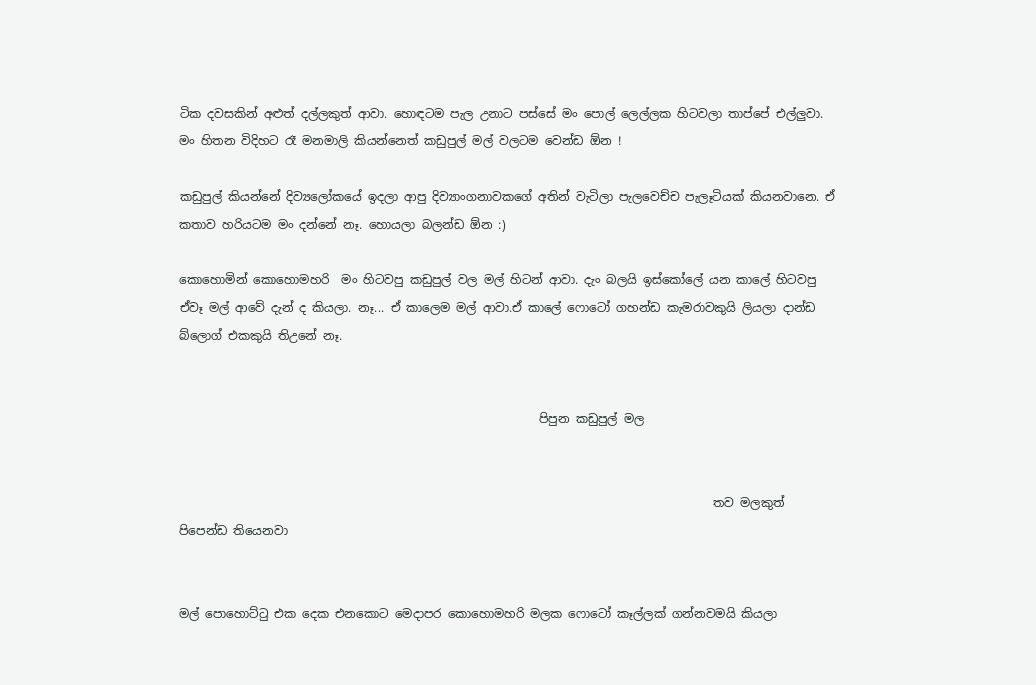ටික දවසකින් අළුත් දල්ලකුත් ආවා. හොඳටම පැල උනාට පස්සේ මං පොල් ලෙල්ලක හිටවලා තාප්පේ එල්ලුවා. මං හිතන විදිහට රෑ මනමාලි කියන්නෙත් කඩුපුල් මල් වලටම වෙන්ඩ ඕන !

කඩුපුල් කියන්නේ දිව්‍යලෝකයේ ඉදලා ආපු දිව්‍යාංගනාවකගේ අතින් වැටිලා පැලවෙච්ච පැලෑටියක් කියනවානෙ. ඒ කතාව හරියටම මං දන්නේ නෑ. හොයලා බලන්ඩ ඕන :)

කොහොමින් කොහොමහරි  මං හිටවපු කඩුපුල් වල මල් හිටන් ආවා. දැං බලයි ඉස්කෝලේ යන කාලේ හිටවපු ඒවෑ මල් ආවේ දැන් ද කියලා. නෑ... ඒ කාලෙම මල් ආවා.ඒ කාලේ ෆොටෝ ගහන්ඩ කැමරාවකුයි ලියලා දාන්ඩ බ්ලොග් එකකුයි තිඋනේ නෑ.


                                                            පිපුන කඩුපුල් මල


                                                                                         තව මලකුත් පිපෙන්ඩ තියෙනවා


මල් පොහොට්ටු එක දෙක එනකොට මෙදාපර කොහොමහරි මලක ෆොටෝ කෑල්ලක් ගන්නවමයි කියලා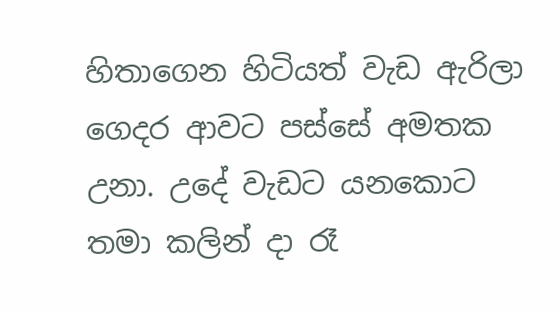හිතාගෙන හිටියත් වැඩ ඇරිලා ගෙදර ආවට පස්සේ අමතක උනා. උදේ වැඩට යනකොට තමා කලින් දා රෑ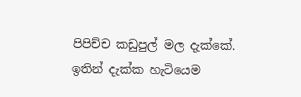පිපිච්ච කඩුපුල් මල දැක්කේ. ඉතින් දැක්ක හැටියෙම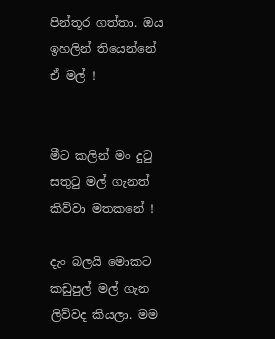පින්තූර ගත්තා. ඔය ඉහලින් තියෙන්නේ ඒ මල් !


මීට කලින් මං දුටු සතුටු මල් ගැනත් කිව්වා මතකනේ !

දැං බලයි මොකට කඩුපුල් මල් ගැන ලිව්වද කියලා. මම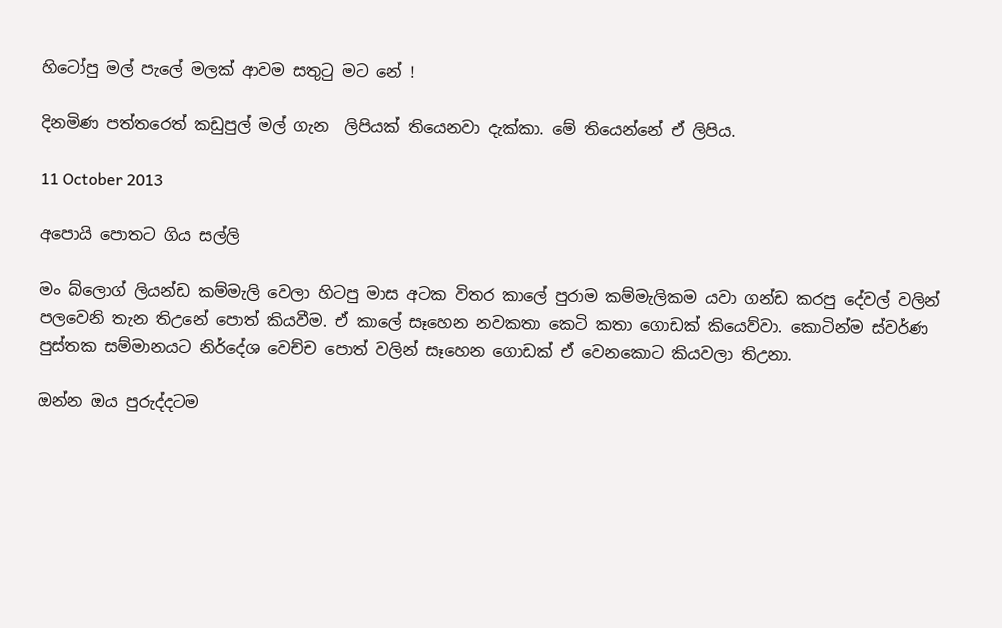හිටෝපු මල් පැලේ මලක් ආවම සතුටු මට නේ !

දිනමිණ පත්තරෙත් කඩුපුල් මල් ගැන  ලිපියක් තියෙනවා දැක්කා. මේ තියෙන්නේ ඒ ලිපිය.

11 October 2013

අපොයි පොතට ගිය සල්ලි

මං බ්ලොග් ලියන්ඩ කම්මැලි වෙලා හිටපු මාස අටක විතර කාලේ පුරාම කම්මැලිකම යවා ගන්ඩ කරපු දේවල් වලින් පලවෙනි තැන තිඋනේ පොත් කියවීම. ඒ කාලේ සෑහෙන නවකතා කෙටි කතා ගොඩක් කියෙව්වා. කොටින්ම ස්වර්ණ පුස්තක සම්මානයට නිර්දේශ වෙච්ච පොත් වලින් සෑහෙන ගොඩක් ඒ වෙනකොට කියවලා තිඋනා.

ඔන්න ඔය පුරුද්දටම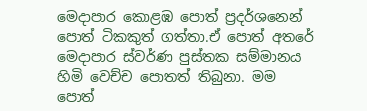මෙදාපාර කොළඹ පොත් ප්‍රදර්ශනෙන් පොත් ටිකකුත් ගත්තා.ඒ පොත් අතරේ මෙදාපාර ස්වර්ණ පුස්තක සම්මානය හිමි වෙච්ච පොතත් තිබුනා. මම පොත්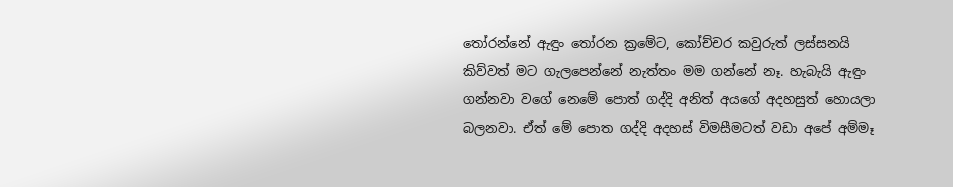තෝරන්නේ ඇඳුං තෝරන ක්‍රමේට, කෝච්චර කවුරුත් ලස්සනයි කිව්වත් මට ගැලපෙන්නේ නැත්තං මම ගන්නේ නෑ. හැබැයි ඇඳුං ගන්නවා වගේ නෙමේ පොත් ගද්දි අනිත් අයගේ අදහසුත් හොයලා බලනවා. ඒත් මේ පොත ගද්දි අදහස් විමසීමටත් වඩා අපේ අම්මෑ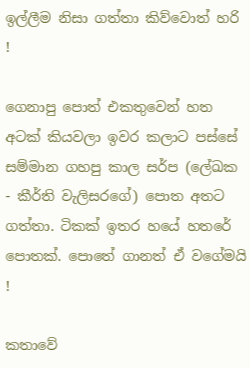ඉල්ලීම නිසා ගත්තා කිව්වොත් හරි !

ගෙනාපු පොත් එකතුවෙන් හත අටක් කියවලා ඉවර කලාට පස්සේ සම්මාන ගහපු කාල සර්ප (ලේඛක - කීර්ති වැලිසරගේ) පොත අතට ගත්තා. ටිකක් ඉතර හයේ හතරේ පොතක්. පොතේ ගානත් ඒ වගේමයි !

කතාවේ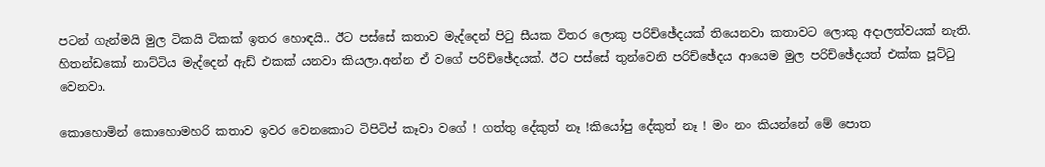පටන් ගැන්මයි මුල ටිකයි ටිකක් ඉතර හොඳයි.. ඊට පස්සේ කතාව මැද්දෙන් පිටු සීයක විතර ලොකු පරිච්ඡේදයක් තියෙනවා කතාවට ලොකු අදාලත්වයක් නැති. හිතන්ඩකෝ නාට්ටිය මැද්දෙන් ඇඩ් එකක් යනවා කියලා.අන්න ඒ වගේ පරිච්ඡේදයක්. ඊට පස්සේ තුන්වෙනි පරිච්ඡේදය ආයෙම මුල පරිච්ඡේදයත් එක්ක පූට්ටු වෙනවා.

කොහොමින් කොහොමහරි කතාව ඉවර වෙනකොට ටිපිටිප් කෑවා වගේ ! ගත්තු දේකුත් නෑ !කියෝපු දේකුත් නෑ ! මං නං කියන්නේ මේ පොත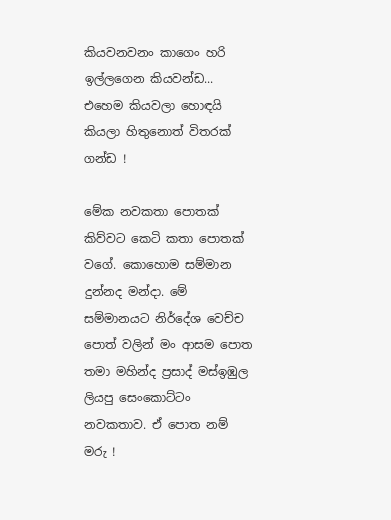කියවනවනං කාගෙං හරි ඉල්ලගෙන කියවන්ඩ... එහෙම කියවලා හොඳයි කියලා හිතුනොත් විතරක් ගන්ඩ !

මේක නවකතා පොතක් කිව්වට කෙටි කතා පොතක් වගේ. කොහොම සම්මාන දුන්නද මන්දා. මේ සම්මානයට නිර්දේශ වෙච්ච පොත් වලින් මං ආසම පොත තමා මහින්ද ප්‍රසාද් මස්ඉඹුල ලියපු සෙංකොට්ටං නවකතාව. ඒ පොත නම් මරු !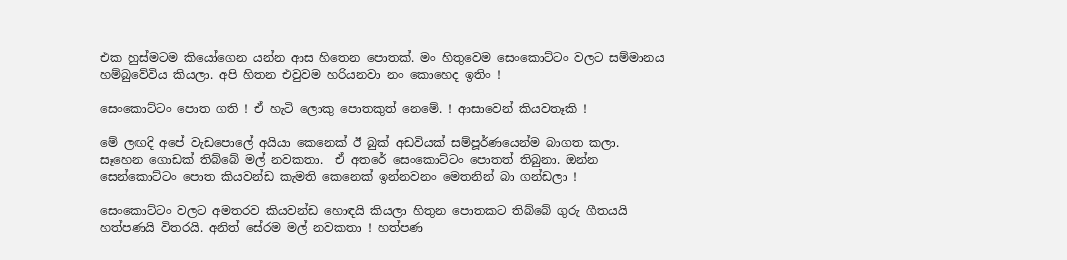එක හුස්මටම කියෝගෙන යන්න ආස හිතෙන පොතක්. මං හිතුවෙම සෙංකොට්ටං වලට සම්මානය හම්බුවේවිය කියලා. අපි හිතන එවුවම හරියනවා නං කොහෙද ඉතිං !

සෙංකොට්ටං පොත ගති ! ඒ හැටි ලොකු පොතකුත් නෙමේ. ! ආසාවෙන් කියවතෑකි !

මේ ලඟදි අපේ වැඩපොලේ අයියා කෙනෙක් ඊ බුක් අඩවියක් සම්පූර්ණයෙන්ම බාගත කලා. සෑහෙන ගොඩක් තිබ්බේ මල් නවකතා.  ඒ අතරේ සෙංකොට්ටං පොතත් තිබුනා. ඔන්න සෙන්කොට්ටං පොත කියවන්ඩ කැමති කෙනෙක් ඉන්නවනං මෙතනින් බා ගන්ඩලා !

සෙංකොට්ටං වලට අමතරව කියවන්ඩ හොඳයි කියලා හිතුන පොතකට තිබ්බේ ගුරු ගීතයයි හත්පණයි විතරයි. අනිත් සේරම මල් නවකතා ! හත්පණ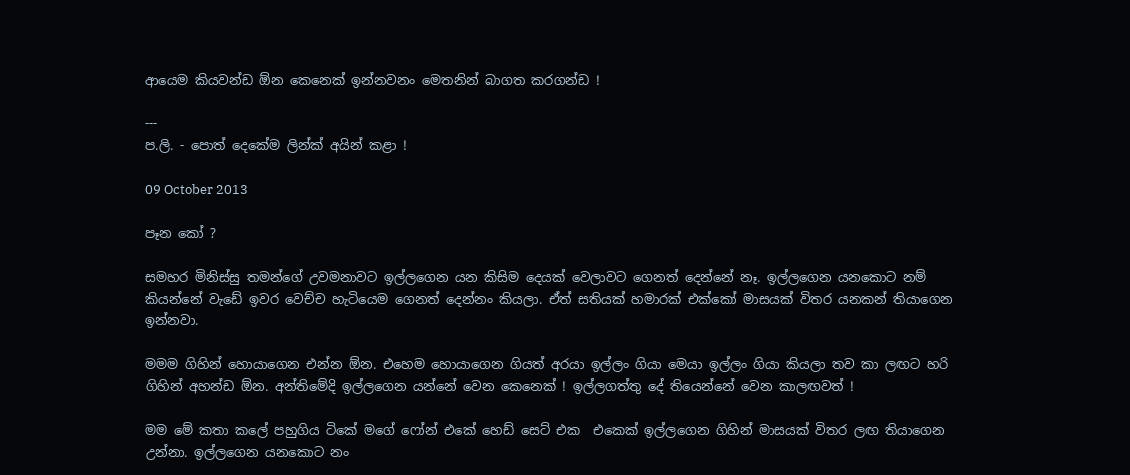ආයෙම කියවන්ඩ ඕන කෙනෙක් ඉන්නවනං මෙතනින් බාගත කරගන්ඩ !

---
ප.ලි. - පොත් දෙකේම ලින්ක් අයින් කළා !

09 October 2013

පෑන කෝ ?

සමහර මිනිස්සු තමන්ගේ උවමනාවට ඉල්ලගෙන යන කිසිම දෙයක් වෙලාවට ගෙනත් දෙන්නේ නෑ. ඉල්ලගෙන යනකොට නම් කියන්නේ වැඩේ ඉවර වෙච්ච හැටියෙම ගෙනත් දෙන්නං කියලා. ඒත් සතියක් හමාරක් එක්කෝ මාසයක් විතර යනකන් තියාගෙන ඉන්නවා.

මමම ගිහින් හොයාගෙන එන්න ඕන. එහෙම හොයාගෙන ගියත් අරයා ඉල්ලං ගියා මෙයා ඉල්ලං ගියා කියලා තව කා ලඟට හරි ගිහින් අහන්ඩ ඕන. අන්තිමේදි ඉල්ලගෙන යන්නේ වෙන කෙනෙක් ! ඉල්ලගත්තු දේ තියෙන්නේ වෙන කාලඟවත් !

මම මේ කතා කලේ පහුගිය ටිකේ මගේ ෆෝන් එකේ හෙඩ් සෙට් එක  එකෙක් ඉල්ලගෙන ගිහින් මාසයක් විතර ලඟ තියාගෙන උන්නා. ඉල්ලගෙන යනකොට නං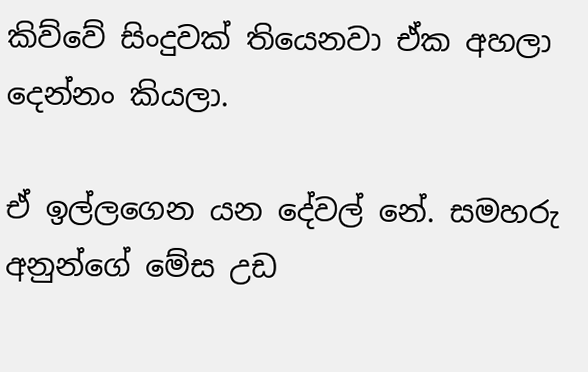කිව්වේ සිංදුවක් තියෙනවා ඒක අහලා දෙන්නං කියලා.

ඒ ඉල්ලගෙන යන දේවල් නේ. සමහරු අනුන්ගේ මේස උඩ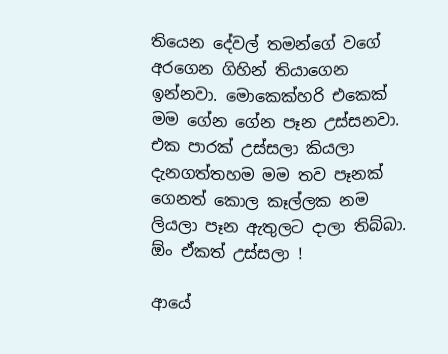තියෙන දේවල් තමන්ගේ වගේ අරගෙන ගිහින් තියාගෙන ඉන්නවා. මොකෙක්හරි එකෙක් මම ගේන ගේන පෑන උස්සනවා. එක පාරක් උස්සලා කියලා දැනගත්තහම මම තව පෑනක් ගෙනත් කොල කෑල්ලක නම ලියලා පෑන ඇතුලට දාලා තිබ්බා. ඕං ඒකත් උස්සලා !

ආයේ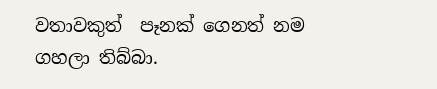වතාවකුත්  පෑනක් ගෙනත් නම ගහලා තිබ්බා.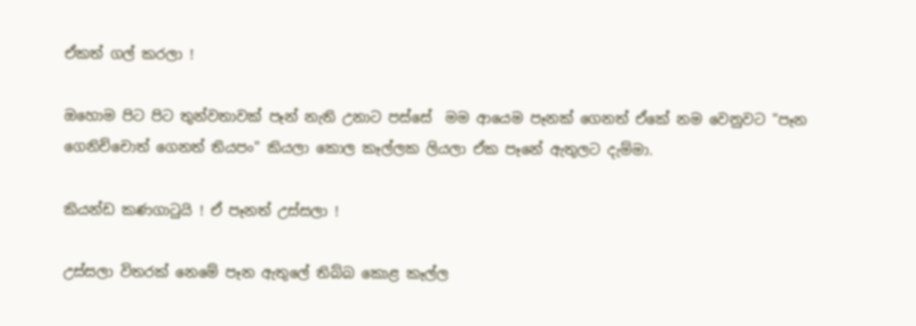ඒකත් ගල් කරලා !

ඔහොම පිට පිට තුන්වතාවක් පෑන් නැති උනාට පස්සේ  මම ආයෙම පෑනක් ගෙනත් ඒකේ නම වෙනුවට "පෑන ගෙනිච්චොත් ගෙනත් තියපං" කියලා කොල කෑල්ලක ලියලා ඒක පෑනේ ඇතුලට දැම්මා.

කියන්ඩ කණගාටුයි ! ඒ පෑනත් උස්සලා !

උස්සලා විතරක් නෙමේ පෑන ඇතුලේ තිබ්බ කොළ කෑල්ල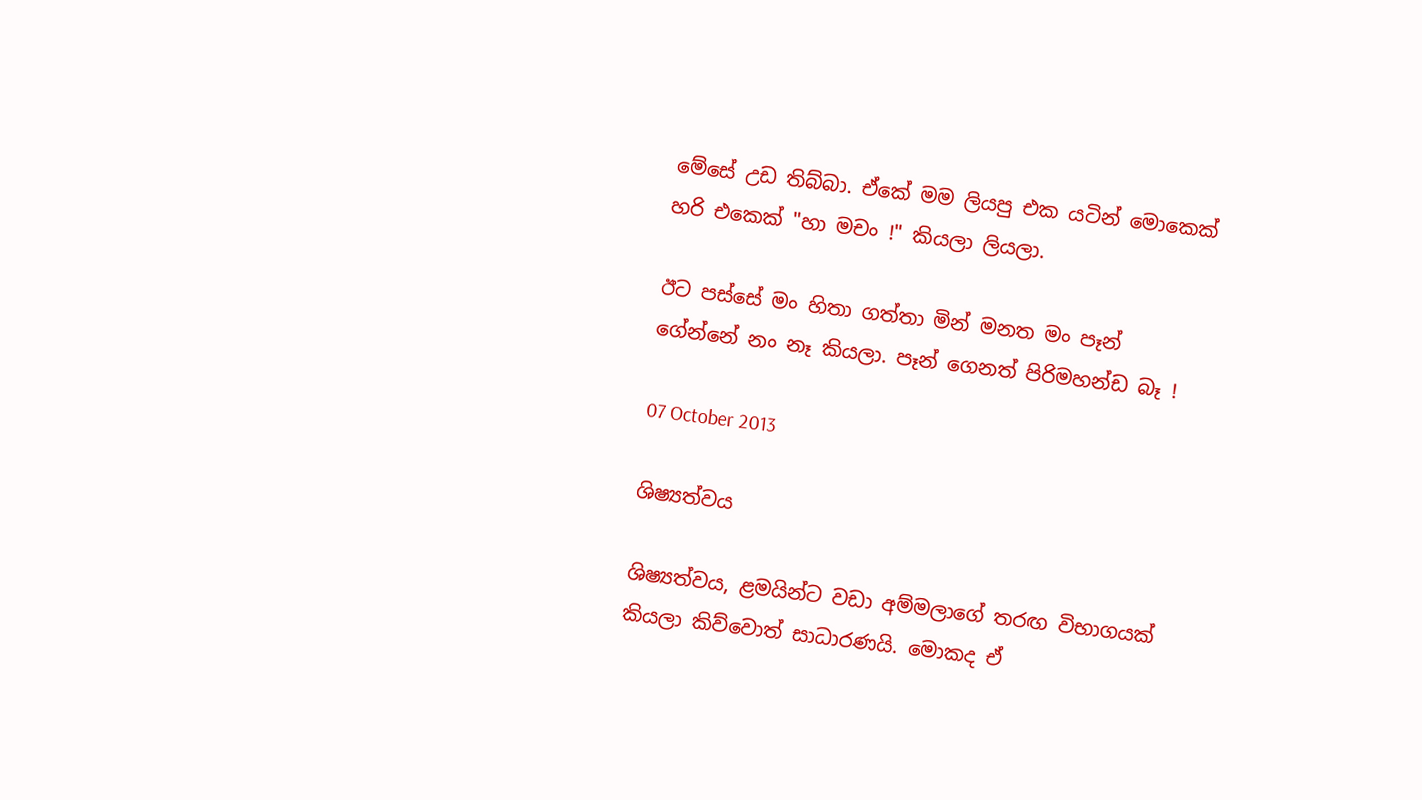මේසේ උඩ තිබ්බා. ඒකේ මම ලියපු එක යටින් මොකෙක් හරි එකෙක් "හා මචං !" කියලා ලියලා.

ඊට පස්සේ මං හිතා ගත්තා මින් මනත මං පෑන් ගේන්නේ නං නෑ කියලා. පෑන් ගෙනත් පිරිමහන්ඩ බෑ !

07 October 2013

ශිෂ්‍යත්වය

ශිෂ්‍යත්වය, ළමයින්ට වඩා අම්මලාගේ තරඟ විභාගයක් කියලා කිව්වොත් සාධාරණයි. මොකද ඒ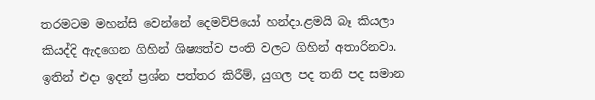තරමටම මහන්සි වෙන්නේ දෙමව්පියෝ හන්දා.ළමයි බෑ කියලා කියද්දි ඇදගෙන ගිහින් ශිෂ්‍යත්ව පංති වලට ගිහින් අතාරිනවා. ඉතින් එදා ඉදන් ප්‍රශ්න පත්තර කිරීම්, යුගල පද තනි පද සමාන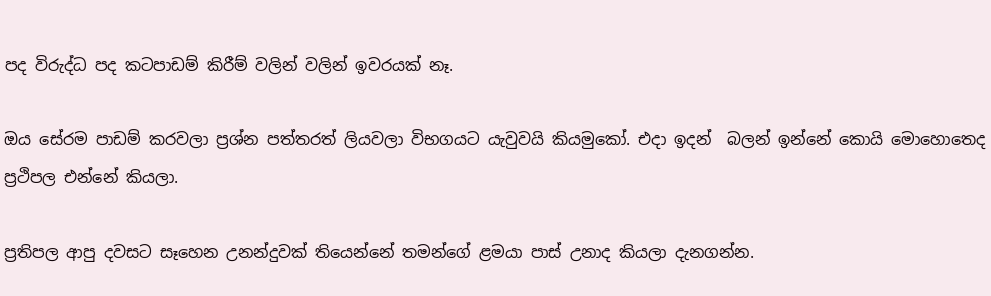පද විරුද්ධ පද කටපාඩම් කිරීම් වලින් වලින් ඉවරයක් නෑ.

ඔය සේරම පාඩම් කරවලා ප්‍රශ්න පත්තරත් ලියවලා විභගයට යැවුවයි කියමුකෝ. එදා ඉදන්  බලන් ඉන්නේ කොයි මොහොතෙද ප්‍රථිපල එන්නේ කියලා.

ප්‍රතිපල ආපු දවසට සෑහෙන උනන්දුවක් තියෙන්නේ තමන්ගේ ළමයා පාස් උනාද කියලා දැනගන්න.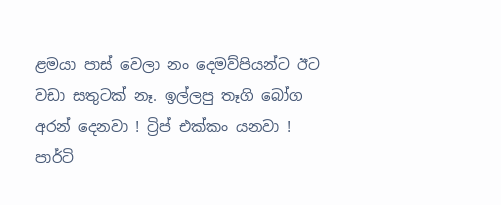ළමයා පාස් වෙලා නං දෙමව්පියන්ට ඊට වඩා සතුටක් නෑ. ඉල්ලපු තෑගි බෝග අරන් දෙනවා ! ට්‍රිප් එක්කං යනවා ! පාර්ටි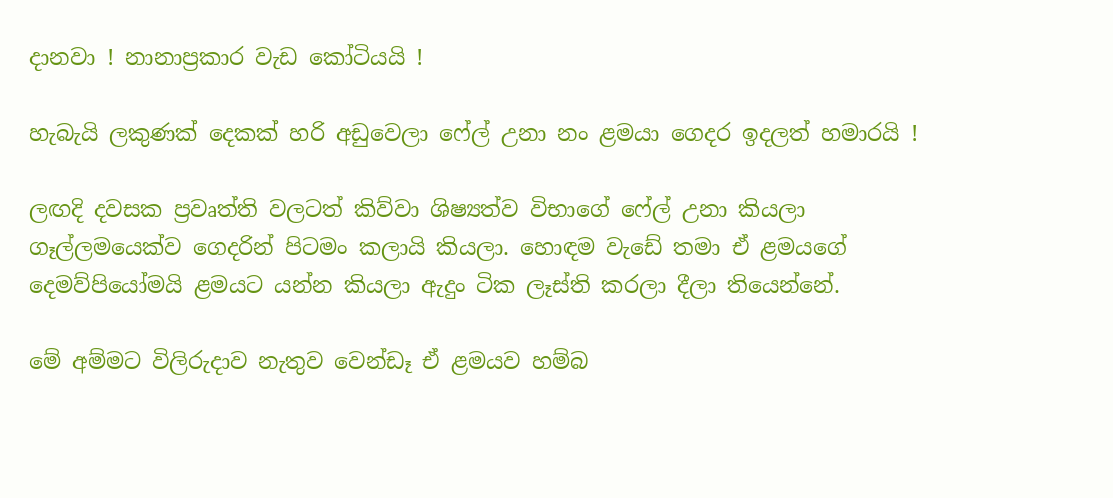දානවා ! නානාප්‍රකාර වැඩ කෝටියයි !

හැබැයි ලකුණක් දෙකක් හරි අඩුවෙලා ෆේල් උනා නං ළමයා ගෙදර ඉදලත් හමාරයි !

ලඟදි දවසක ප්‍රවෘත්ති වලටත් කිව්වා ශිෂ්‍යත්ව විභාගේ ෆේල් උනා කියලා ගෑල්ලමයෙක්ව ගෙදරින් පිටමං කලායි කියලා. හොඳම වැඩේ තමා ඒ ළමයගේ දෙමව්පියෝමයි ළමයට යන්න කියලා ඇදුං ටික ලෑස්ති කරලා දීලා තියෙන්නේ.

මේ අම්මට විලිරුදාව නැතුව වෙන්ඩෑ ඒ ළමයව හම්බ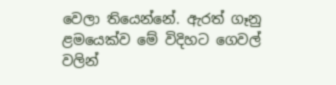වෙලා තියෙන්නේ. ඇරත් ගෑනු ළමයෙක්ව මේ විදිහට ගෙවල් වලින්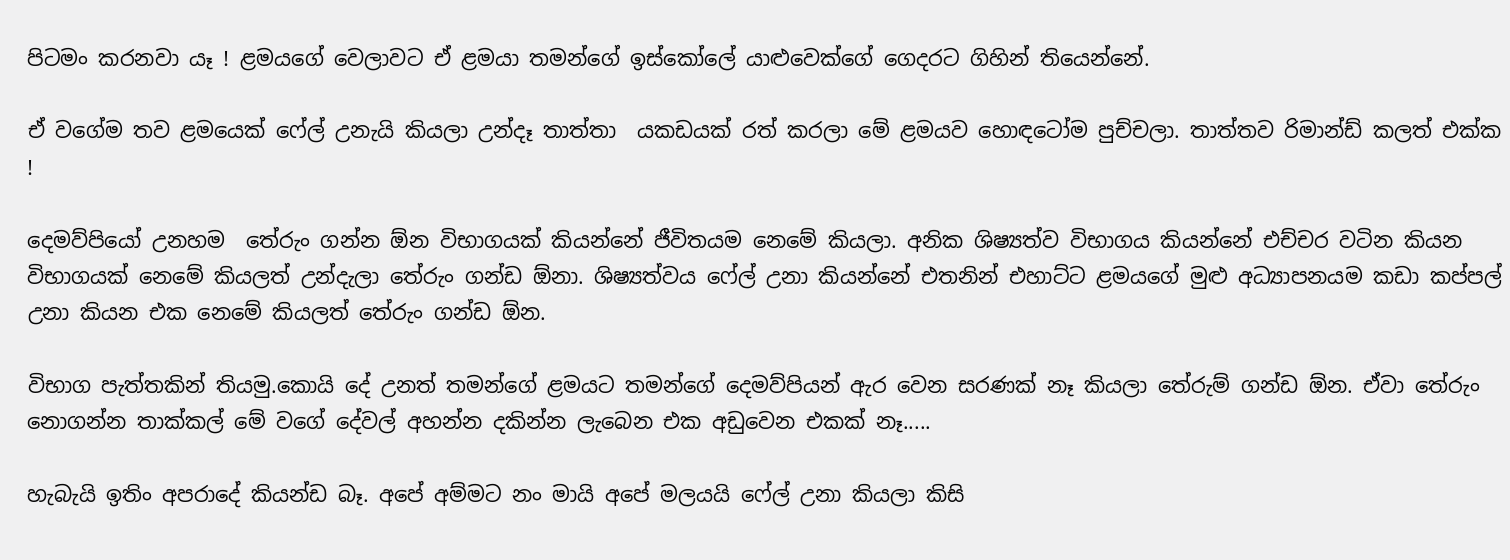පිටමං කරනවා යෑ ! ළමයගේ වෙලාවට ඒ ළමයා තමන්ගේ ඉස්කෝලේ යාළුවෙක්ගේ ගෙදරට ගිහින් තියෙන්නේ.

ඒ වගේම තව ළමයෙක් ෆේල් උනැයි කියලා උන්දෑ තාත්තා  යකඩයක් රත් කරලා මේ ළමයව හොඳටෝම පුච්චලා. තාත්තව රිමාන්ඩ් කලත් එක්ක !

දෙමව්පියෝ උනහම  තේරුං ගන්න ඕන විභාගයක් කියන්නේ ජීවිතයම නෙමේ කියලා. අනික ශිෂ්‍යත්ව විභාගය කියන්නේ එච්චර වටින කියන විභාගයක් නෙමේ කියලත් උන්දැලා තේරුං ගන්ඩ ඕනා. ශිෂ්‍යත්වය ෆේල් උනා කියන්නේ එතනින් එහාට්ට ළමයගේ මුළු අධ්‍යාපනයම කඩා කප්පල් උනා කියන එක නෙමේ කියලත් තේරුං ගන්ඩ ඕන.

විභාග පැත්තකින් තියමු.කොයි දේ උනත් තමන්ගේ ළමයට තමන්ගේ දෙමව්පියන් ඇර වෙන සරණක් නෑ කියලා තේරුම් ගන්ඩ ඕන. ඒවා තේරුං නොගන්න තාක්කල් මේ වගේ දේවල් අහන්න දකින්න ලැබෙන එක අඩුවෙන එකක් නෑ.....

හැබැයි ඉතිං අපරාදේ කියන්ඩ බෑ. අපේ අම්මට නං මායි අපේ මලයයි ෆේල් උනා කියලා කිසි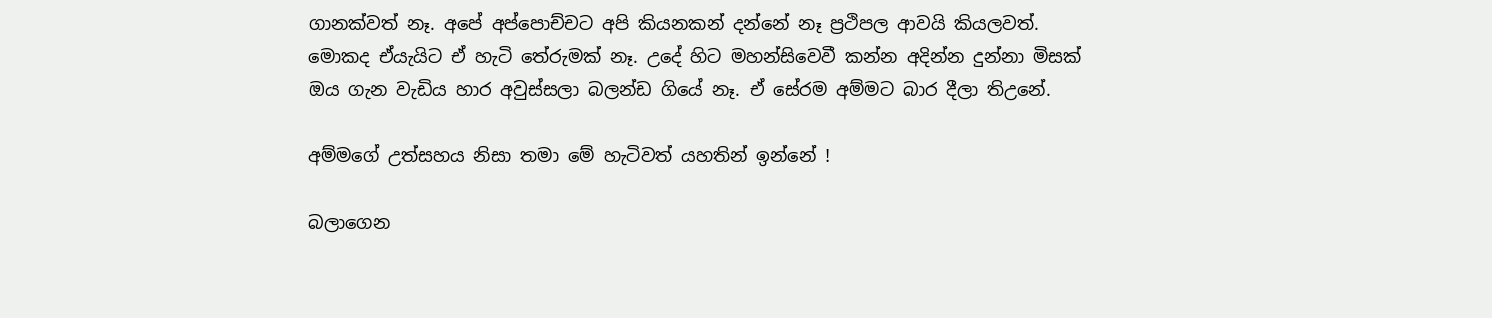ගානක්වත් නෑ. අපේ අප්පොච්චට අපි කියනකන් දන්නේ නෑ ප්‍රථිපල ආවයි කියලවත්. මොකද ඒයැයිට ඒ හැටි තේරුමක් නෑ. උදේ හිට මහන්සිවෙවී කන්න අදින්න දුන්නා මිසක් ඔය ගැන වැඩිය හාර අවුස්සලා බලන්ඩ ගියේ නෑ. ඒ සේරම අම්මට බාර දීලා තිඋනේ.

අම්මගේ උත්සහය නිසා තමා මේ හැටිවත් යහතින් ඉන්නේ !

බලාගෙන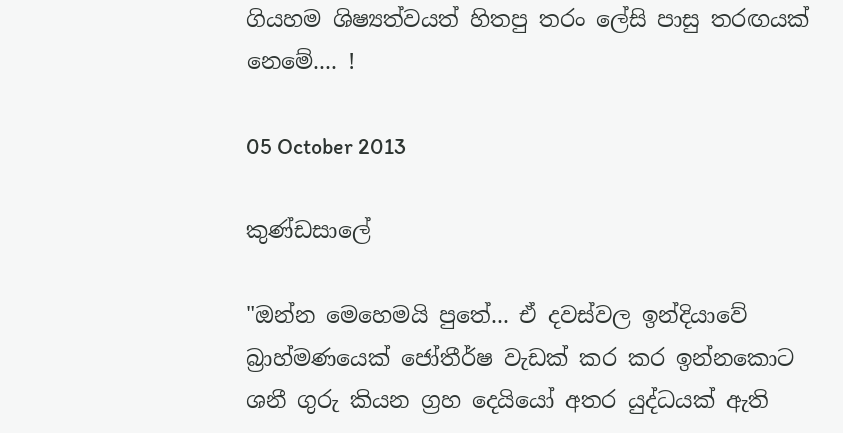ගියහම ශිෂ්‍යත්වයත් හිතපු තරං ලේසි පාසු තරඟයක් නෙමේ.... !

05 October 2013

කුණ්ඩසාලේ

"ඔන්න මෙහෙමයි පුතේ... ඒ දවස්වල ඉන්දියාවේ බ්‍රාහ්මණයෙක් ජෝතීර්ෂ වැඩක් කර කර ඉන්නකොට ශනී ගුරු කියන ග්‍රහ දෙයියෝ අතර යුද්ධයක් ඇති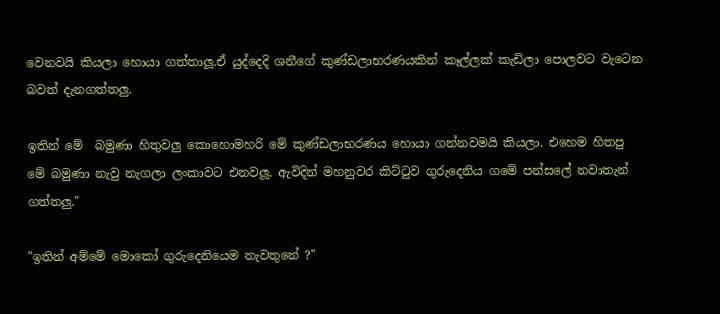වෙනවයි කියලා හොයා ගත්තාලූ.ඒ යුද්දෙදි ශනීගේ කුණ්ඩලාභරණයකින් කෑල්ලක් කැඩිලා පොලවට වැටෙන බවත් දැනගත්තලු.

ඉතින් මේ  බමුණා හිතුවලු කොහොමහරි මේ කුණ්ඩලාභරණය හොයා ගන්නවමයි කියලා. එහෙම හිතපු මේ බමුණා නැවු නැගලා ලංකාවට එනවලූ. ඇවිදින් මහනුවර කිට්ටුව ගුරුදෙනිය ගමේ පන්සලේ නවාතැන් ගත්තලු."

"ඉතින් අම්මේ මොකෝ ගුරුදෙනියෙම නැවතුනේ ?"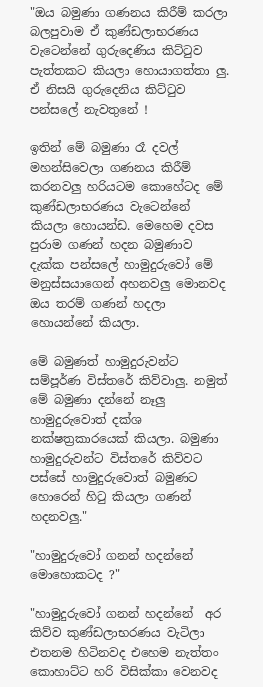"ඔය බමුණා ගණනය කිරීම් කරලා බලපුවාම ඒ කුණ්ඩලාභරණය වැටෙන්නේ ගුරුදෙණිය කිට්ටුව පැත්තකට කියලා හොයාගත්තා ලු. ඒ නිසයි ගුරුදෙනිය කිට්ටුව පන්සලේ නැවතුනේ !

ඉතින් මේ බමුණා රෑ දවල් මහන්සිවෙලා ගණනය කිරීම් කරනවලු හරියටම කොහේටද මේ කුණ්ඩලාභරණය වැටෙන්නේ කියලා හොයන්ඩ. මෙහෙම දවස පුරාම ගණන් හදන බමුණාව දැක්ක පන්සලේ හාමුදුරුවෝ මේ මනුස්සයාගෙන් අහනවලු මොනවද ඔය තරම් ගණන් හදලා හොයන්නේ කියලා.

මේ බමුණත් හාමුදුරුවන්ට සම්පූර්ණ විස්තරේ කිව්වාලු. නමුත් මේ බමුණා දන්නේ නෑලු හාමුදුරුවොත් දක්ශ නක්ෂත්‍රකාරයෙක් කියලා. බමුණා හාමුදුරුවන්ට විස්තරේ කිව්වට පස්සේ හාමුදුරුවොත් බමුණට හොරෙන් හිටු කියලා ගණන් හදනවලු."

"හාමුදුරුවෝ ගනන් හදන්නේ මොහොකටද ?"

"හාමුදුරුවෝ ගනන් හදන්නේ  අර කිව්ව කුණ්ඩලාභරණය වැටිලා එතනම හිටිනවද එහෙම නැත්තං කොහාට්ට හරි විසික්කා වෙනවද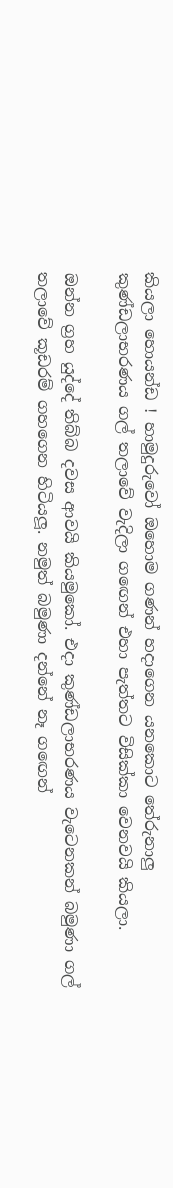කියලා හොයන්ඩ ! හාමුදුරුවෝ ඔහොම ගණන් හදාගෙන යනකොට තේරුනාලු කුණ්ඩලාභරණය ගල් තලාවේ වැදිලා ගඟෙන් එහා පැත්තට විසික්කා වෙනවයි කියලා.

ඔන්න ග්‍රහ යුද්දේ තිබ්බ දවස ආවයි කියමුකෝ. එදා කුණ්ඩලාභරණය වැටෙනකන් බමුණා ගල් තලාවේ කූඩරම් ගහගෙන හිටියලූ. නමුත් බමුණා දන්නේ නෑ ගඟෙන්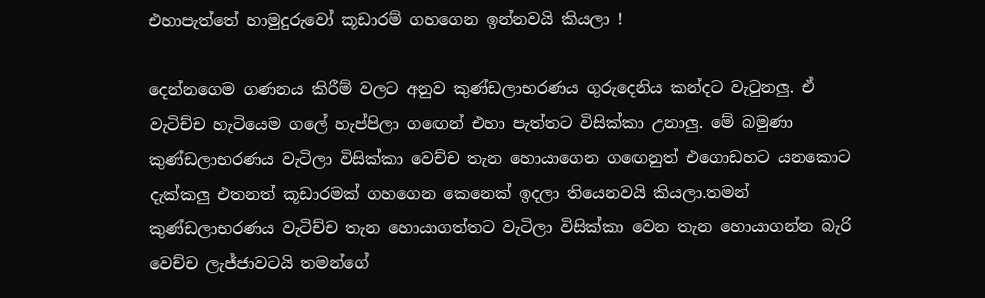එහාපැත්තේ හාමුදුරුවෝ කූඩාරම් ගහගෙන ඉන්නවයි කියලා !

දෙන්නගෙම ගණනය කිරීම් වලට අනුව කුණ්ඩලාභරණය ගුරුදෙනිය කන්දට වැටුනලු. ඒ වැටිච්ච හැටියෙම ගලේ හැප්පිලා ගඟෙන් එහා පැත්තට විසික්කා උනාලු. මේ බමුණා කුණ්ඩලාභරණය වැටිලා විසික්කා වෙච්ච තැන හොයාගෙන ගඟෙනුත් එගොඩහට යනකොට දැක්කලු එතනත් කූඩාරමක් ගහගෙන කෙනෙක් ඉදලා තියෙනවයි කියලා.තමන් කුණ්ඩලාභරණය වැටිච්ච තැන හොයාගත්තට වැටිලා විසික්කා වෙන තැන හොයාගන්න බැරි වෙච්ච ලැජ්ජාවටයි තමන්ගේ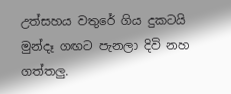උත්සහය වතුරේ ගිය දුකටයි මුන්දෑ ගඟට පැනලා දිවි නහ ගත්තලු.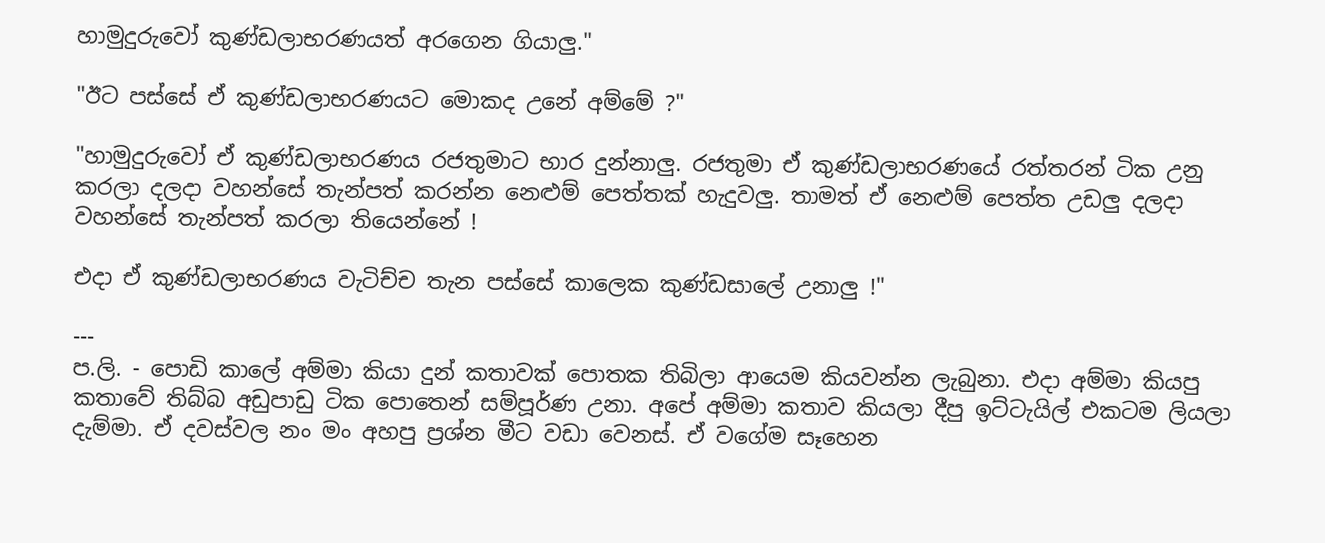හාමුදුරුවෝ කුණ්ඩලාභරණයත් අරගෙන ගියාලු."

"ඊට පස්සේ ඒ කුණ්ඩලාභරණයට මොකද උනේ අම්මේ ?"

"හාමුදුරුවෝ ඒ කුණ්ඩලාභරණය රජතුමාට භාර දුන්නාලු. රජතුමා ඒ කුණ්ඩලාභරණයේ රත්තරන් ටික උනු කරලා දලදා වහන්සේ තැන්පත් කරන්න නෙළුම් පෙත්තක් හැදුවලු. තාමත් ඒ නෙළුම් පෙත්ත උඩලු දලදා වහන්සේ තැන්පත් කරලා තියෙන්නේ !

එදා ඒ කුණ්ඩලාභරණය වැටිච්ච තැන පස්සේ කාලෙක කුණ්ඩසාලේ උනාලු !"

---
ප.ලි. - පොඩි කාලේ අම්මා කියා දුන් කතාවක් පොතක තිබිලා ආයෙම කියවන්න ලැබුනා. එදා අම්මා කියපු කතාවේ තිබ්බ අඩුපාඩු ටික පොතෙන් සම්පූර්ණ උනා. අපේ අම්මා කතාව කියලා දීපු ඉට්ටැයිල් එකටම ලියලා දැම්මා. ඒ දවස්වල නං මං අහපු ප්‍රශ්න මීට වඩා වෙනස්. ඒ වගේම සෑහෙන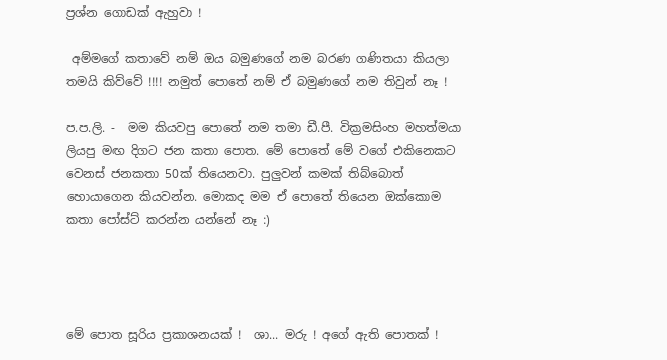ප්‍රශ්න ගොඩක් ඇහුවා !

 අම්මගේ කතාවේ නම් ඔය බමුණගේ නම බරණ ගණිතයා කියලා තමයි කිව්වේ !!!! නමුත් පොතේ නම් ඒ බමුණගේ නම තිවුන් නෑ !

ප.ප.ලි. -  මම කියවපු පොතේ නම තමා ඩී.පී. වික්‍රමසිංහ මහත්මයා ලියපු මඟ දිගට ජන කතා පොත. මේ පොතේ මේ වගේ එකිනෙකට වෙනස් ජනකතා 50ක් තියෙනවා. පුලුවන් කමක් තිබ්බොත් හොයාගෙන කියවන්න. මොකද මම ඒ පොතේ තියෙන ඔක්කොම කතා පෝස්ට් කරන්න යන්නේ නෑ :)




මේ පොත සූරිය ප්‍රකාශනයක් !  ශා... මරු ! අගේ ඇති පොතක් !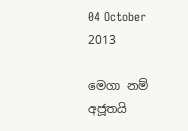04 October 2013

මෙගා නම් අජූතයි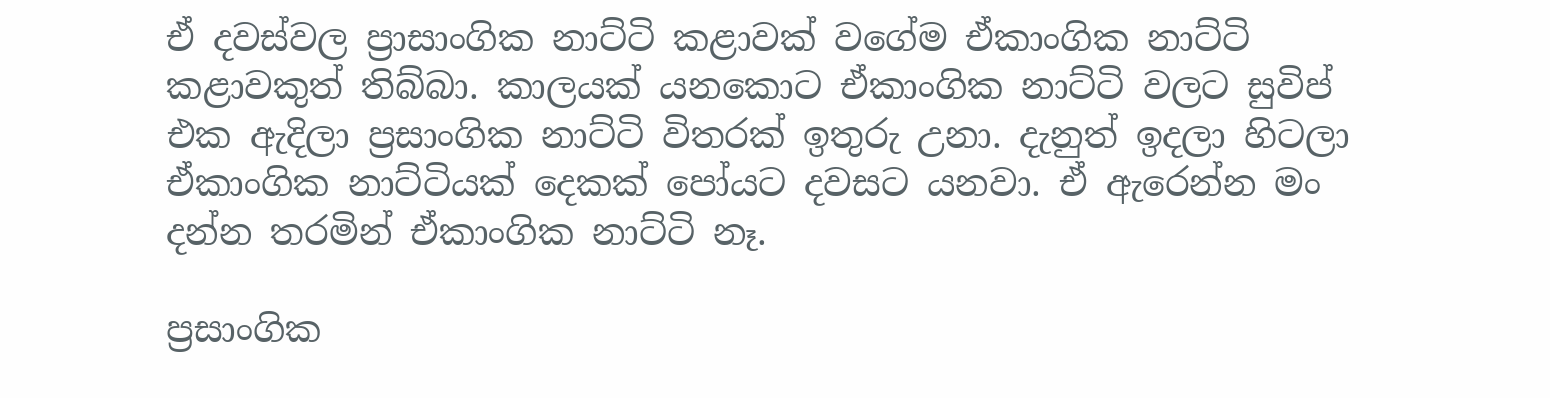ඒ දවස්වල ප්‍රාසාංගික නාට්ටි කළාවක් වගේම ඒකාංගික නාට්ටි කළාවකුත් තිබ්බා. කාලයක් යනකොට ඒකාංගික නාට්ටි වලට සුවිප් එක ඇදිලා ප්‍රසාංගික නාට්ටි විතරක් ඉතුරු උනා. දැනුත් ඉදලා හිටලා ඒකාංගික නාට්ටියක් දෙකක් පෝයට දවසට යනවා. ඒ ඇරෙන්න මං දන්න තරමින් ඒකාංගික නාට්ටි නෑ.

ප්‍රසාංගික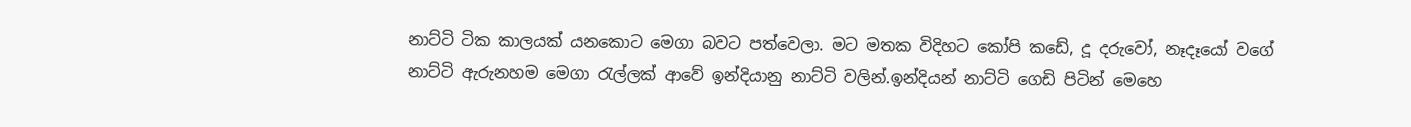නාට්ටි ටික කාලයක් යනකොට මෙගා බවට පත්වෙලා. මට මතක විදිහට කෝපි කඩේ, දූ දරුවෝ, නෑදෑයෝ වගේ නාට්ටි ඇරුනහම මෙගා රැල්ලක් ආවේ ඉන්දියානු නාට්ටි වලින්.ඉන්දියන් නාට්ටි ගෙඩි පිටින් මෙහෙ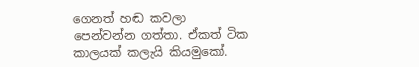ගෙනත් හඬ කවලා පෙන්වන්න ගත්තා. ඒකත් ටික කාලයක් කලැයි කියමුකෝ.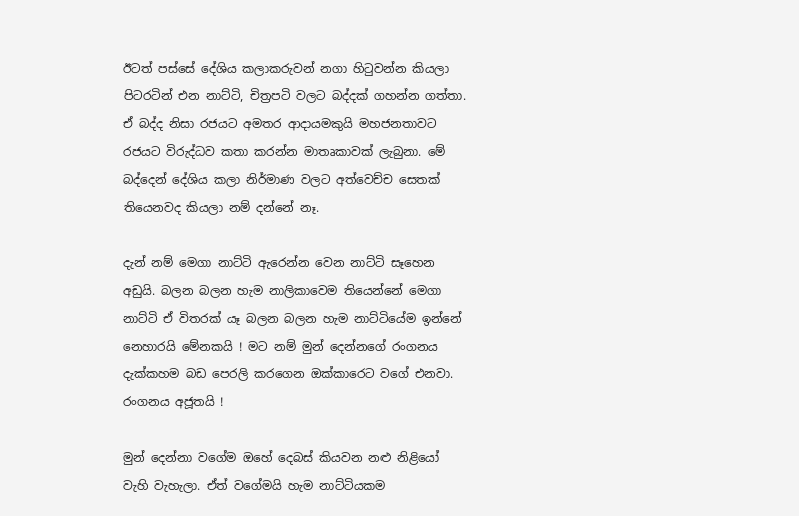ඊටත් පස්සේ දේශිය කලාකරුවන් නගා හිටුවන්න කියලා පිටරටින් එන නාට්ටි, චිත්‍රපටි වලට බද්දක් ගහන්න ගත්තා. ඒ බද්ද නිසා රජයට අමතර ආදායමකුයි මහජනතාවට රජයට විරුද්ධව කතා කරන්න මාතෘකාවක් ලැබුනා. මේ බද්දෙන් දේශිය කලා නිර්මාණ වලට අත්වෙච්ච සෙතක් තියෙනවද කියලා නම් දන්නේ නෑ.

දැන් නම් මෙගා නාට්ටි ඇරෙන්න වෙන නාට්ටි සෑහෙන අඩුයි. බලන බලන හැම නාලිකාවෙම තියෙන්නේ මෙගා නාට්ටි ඒ විතරක් යෑ බලන බලන හැම නාට්ටියේම ඉන්නේ නෙහාරයි මේනකයි ! මට නම් මුන් දෙන්නගේ රංගනය දැක්කහම බඩ පෙරලි කරගෙන ඔක්කාරෙට වගේ එනවා. රංගනය අජූතයි !

මුන් දෙන්නා වගේම ඔහේ දෙබස් කියවන නළු නිළියෝ වැහි වැහැලා. ඒත් වගේමයි හැම නාට්ටියකම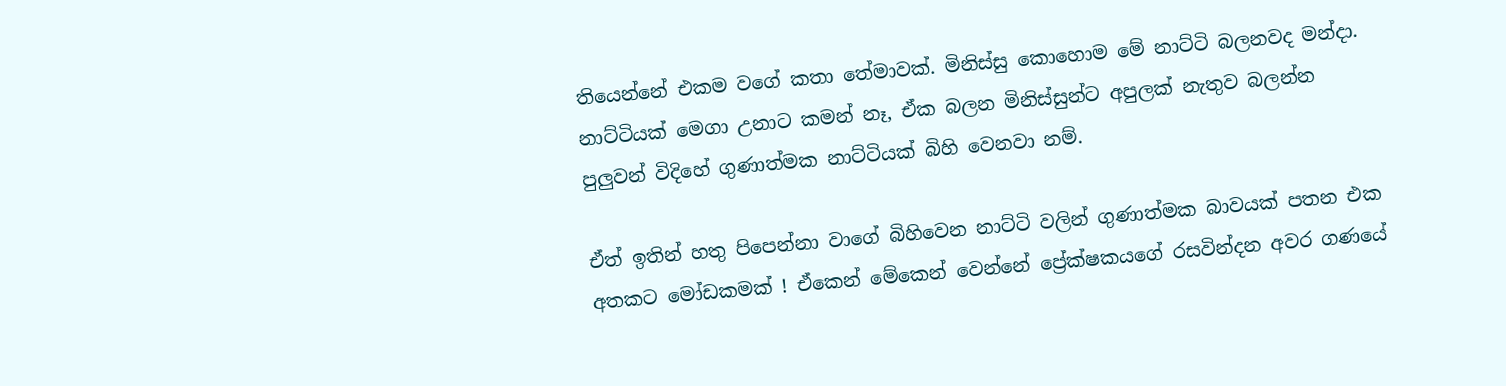තියෙන්නේ එකම වගේ කතා තේමාවක්. මිනිස්සු කොහොම මේ නාට්ටි බලනවද මන්දා. නාට්ටියක් මෙගා උනාට කමන් නෑ, ඒක බලන මිනිස්සුන්ට අපුලක් නැතුව බලන්න පුලුවන් විදිහේ ගුණාත්මක නාට්ටියක් බිහි වෙනවා නම්.

ඒත් ඉතින් හතු පිපෙන්නා වාගේ බිහිවෙන නාට්ටි වලින් ගුණාත්මක බාවයක් පතන එක අතකට මෝඩකමක් ! ඒකෙන් මේකෙන් වෙන්නේ ප්‍රේක්ෂකයගේ රසවින්දන අවර ගණයේ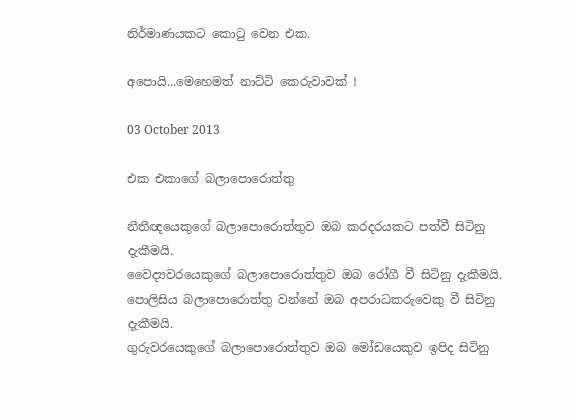නිර්මාණයකට කොටු වෙන එක.

අපොයි...මෙහෙමත් නාට්ටි කෙරුවාවක් !

03 October 2013

එක එකාගේ බලාපොරොත්තු

නීතීඥයෙකුගේ බලාපොරොත්තුව ඔබ කරදරයකට පත්වී සිටිනු දැකීමයි.
වෛද්‍යවරයෙකුගේ බලාපොරොත්තුව ඔබ රෝගී වී සිටිනු දැකීමයි.
පොලිසිය බලාපොරොත්තු වන්නේ ඔබ අපරාධකරුවෙකු වී සිටිනු දැකීමයි.
ගුරුවරයෙකුගේ බලාපොරොත්තුව ඔබ මෝඩයෙකුව ඉපිද සිටිනු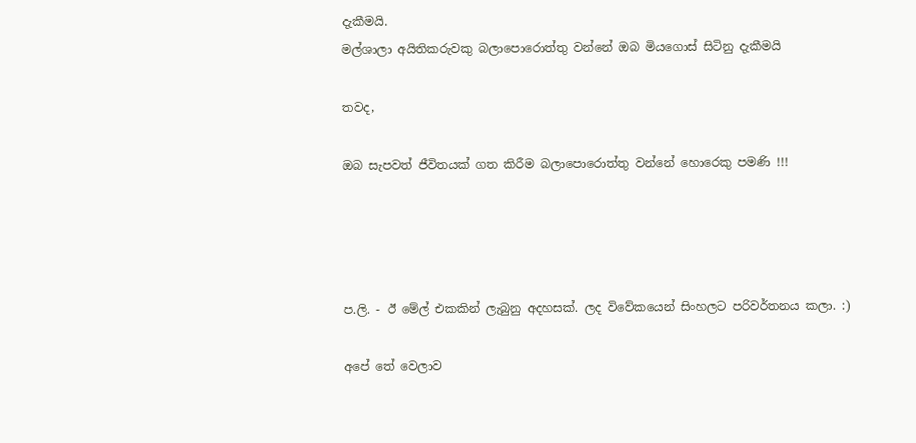දැකීමයි.
මල්ශාලා අයිතිකරුවකු බලාපොරොත්තු වන්නේ ඔබ මියගොස් සිටිනු දැකීමයි

තවද,

ඔබ සැපවත් ජීවිතයක් ගත කිරීම බලාපොරොත්තු වන්නේ හොරෙකු පමණි !!!




ප.ලි. - ඊ මේල් එකකින් ලැබුනු අදහසක්. ලද විවේකයෙන් සිංහලට පරිවර්තනය කලා. :)

අපේ තේ වෙලාව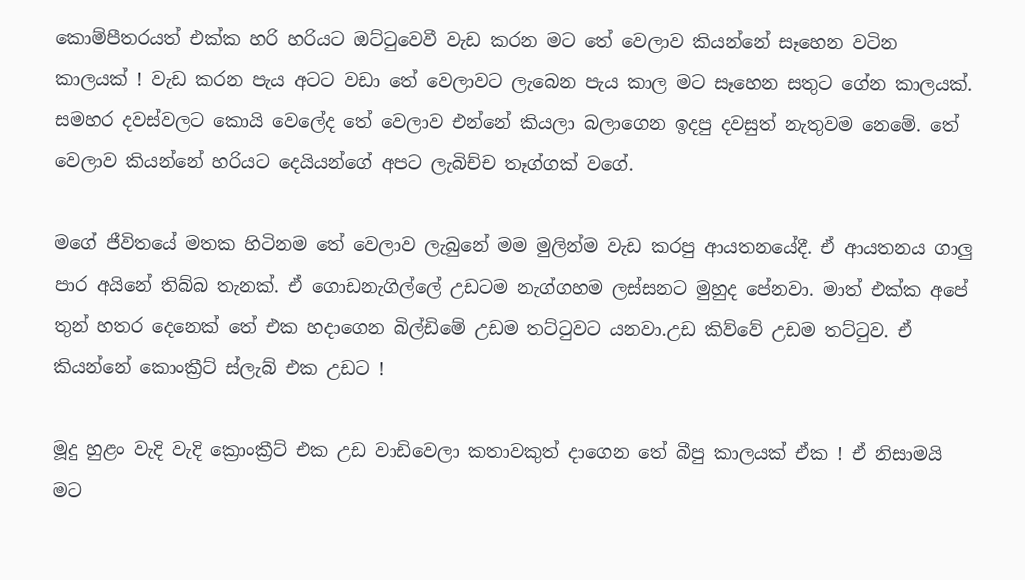කොම්පීතරයත් එක්ක හරි හරියට ඔට්ටුවෙවී වැඩ කරන මට තේ වෙලාව කියන්නේ සෑහෙන වටින කාලයක් ! වැඩ කරන පැය අටට වඩා තේ වෙලාවට ලැබෙන පැය කාල මට සෑහෙන සතුට ගේන කාලයක්. සමහර දවස්වලට කොයි වෙලේද තේ වෙලාව එන්නේ කියලා බලාගෙන ඉදපු දවසුත් නැතුවම නෙමේ. තේ වෙලාව කියන්නේ හරියට දෙයියන්ගේ අපට ලැබිච්ච තෑග්ගක් වගේ.

මගේ ජීවිතයේ මතක හිටිනම තේ වෙලාව ලැබුනේ මම මුලින්ම වැඩ කරපු ආයතනයේදී. ඒ ආයතනය ගාලු පාර අයිනේ තිබ්බ තැනක්. ඒ ගොඩනැගිල්ලේ උඩටම නැග්ගහම ලස්සනට මුහුද පේනවා. මාත් එක්ක අපේ තුන් හතර දෙනෙක් තේ එක හදාගෙන බිල්ඩිමේ උඩම තට්ටුවට යනවා.උඩ කිව්වේ උඩම තට්ටුව. ඒ කියන්නේ කොංක්‍රීට් ස්ලැබ් එක උඩට !

මූදු හුළං වැදි වැදි ක්‍රොංක්‍රීට් එක උඩ වාඩිවෙලා කතාවකුත් දාගෙන තේ බීපු කාලයක් ඒක ! ඒ නිසාමයි මට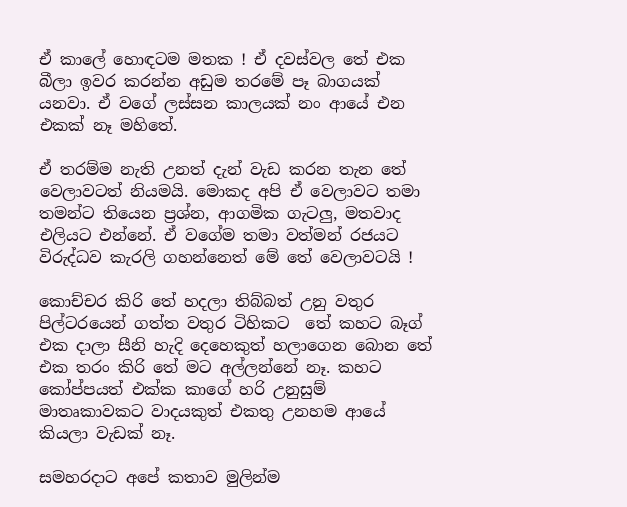ඒ කාලේ හොඳටම මතක ! ඒ දවස්වල තේ එක බීලා ඉවර කරන්න අඩුම තරමේ පෑ බාගයක් යනවා. ඒ වගේ ලස්සන කාලයක් නං ආයේ එන එකක් නෑ මහිතේ.

ඒ තරම්ම නැති උනත් දැන් වැඩ කරන තැන තේ වෙලාවටත් නියමයි. මොකද අපි ඒ වෙලාවට තමා තමන්ට තියෙන ප්‍රශ්න, ආගමික ගැටලු, මතවාද එලියට එන්නේ. ඒ වගේම තමා වත්මන් රජයට විරුද්ධව කැරලි ගහන්නෙත් මේ තේ වෙලාවටයි !

කොච්චර කිරි තේ හදලා තිබ්බත් උනු වතුර පිල්ටරයෙන් ගත්ත වතුර ටිහිකට  තේ කහට බෑග් එක දාලා සීනි හැදි දෙහෙකුත් හලාගෙන බොන තේ එක තරං කිරි තේ මට අල්ලන්නේ නෑ. කහට කෝප්පයත් එක්ක කාගේ හරි උනුසුම් මාතෘකාවකට වාදයකුත් එකතු උනහම ආයේ කියලා වැඩක් නෑ.

සමහරදාට අපේ කතාව මුලින්ම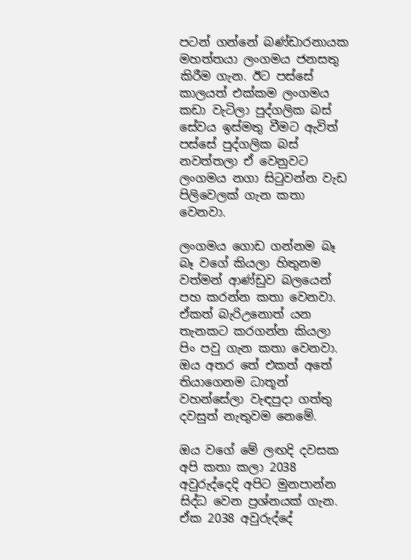පටන් ගන්නේ බණ්ඩාරනායක මහත්තයා ලංගමය ජනසතු කිරීම ගැන. ඊට පස්සේ කාලයත් එක්කම ලංගමය කඩා වැටිලා පුද්ගලික බස් සේවය ඉස්මතු වීමට ඇවිත් පස්සේ පුද්ගලික බස් නවත්තලා ඒ වෙනුවට ලංගමය නගා සිටුවන්න වැඩ පිලිවෙලක් ගැන කතා වෙනවා.

ලංගමය ගොඩ ගන්නම බෑ බෑ වගේ කියලා හිතුනම  වත්මන් ආණ්ඩුව බලයෙන් පහ කරන්න කතා වෙනවා. ඒකත් බැරිඋනොත් යන තැනකට කරගන්න කියලා  පිං පවු ගැන කතා වෙනවා. ඔය අතර තේ එකත් අතේ තියාගෙනම ධාතූන් වහන්සේලා වැඳපුදා ගත්තු දවසුත් නැතුවම නෙමේ.

ඔය වගේ මේ ලඟදි දවසක අපි කතා කලා 2038 අවුරුද්දෙදි අපිට මුනපාන්න සිද්ධ වෙන ප්‍රශ්නයක් ගැන. ඒක 2038 අවුරුද්දේ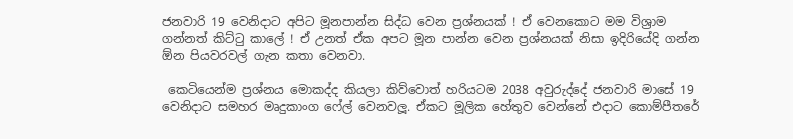ජනවාරි 19 වෙනිදාට අපිට මූනපාන්න සිද්ධ වෙන ප්‍රශ්නයක් ! ඒ වෙනකොට මම විශ්‍රාම ගන්නත් කිට්ටු කාලේ ! ඒ උනත් ඒක අපට මූන පාන්න වෙන ප්‍රශ්නයක් නිසා ඉදිරියේදි ගන්න ඕන පියවරවල් ගැන කතා වෙනවා.

 කෙටියෙන්ම ප්‍රශ්නය මොකද්ද කියලා කිව්වොත් හරියටම 2038 අවුරුද්දේ ජනවාරි මාසේ 19 වෙනිදාට සමහර මෘදුකාංග ෆේල් වෙනවලූ. ඒකට මූලික හේතුව වෙන්නේ එදාට කොම්පීතරේ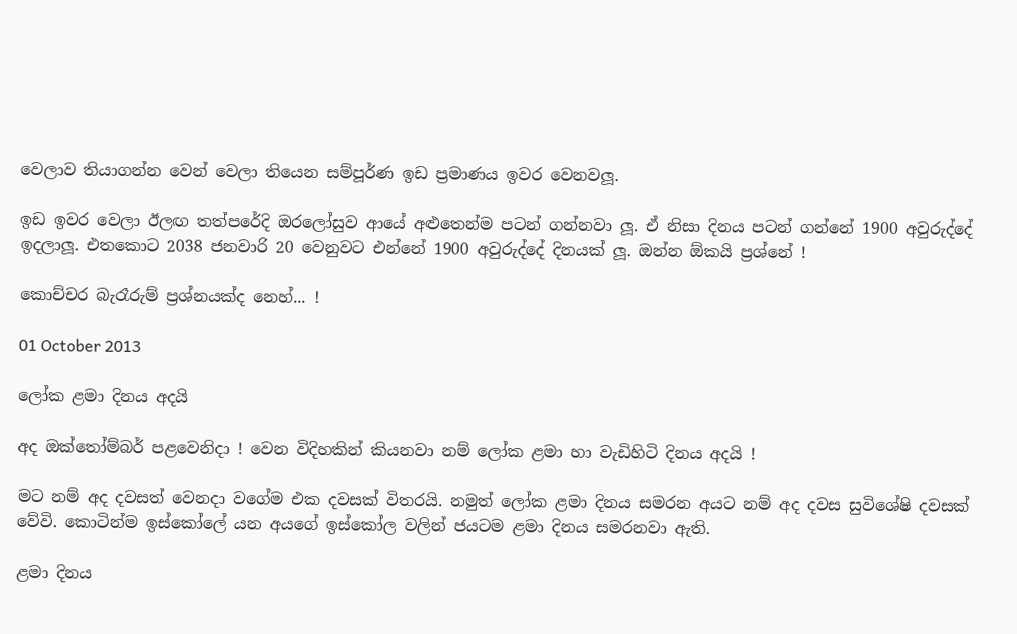වෙලාව තියාගන්න වෙන් වෙලා තියෙන සම්පූර්ණ ඉඩ ප්‍රමාණය ඉවර වෙනවලූ.

ඉඩ ඉවර වෙලා ඊලඟ තත්පරේදි ඔරලෝසුව ආයේ අළුතෙන්ම පටන් ගන්නවා ලූ. ඒ නිසා දිනය පටන් ගන්නේ 1900 අවුරුද්දේ ඉදලාලූ. එතකොට 2038 ජනවාරි 20 වෙනුවට එන්නේ 1900 අවුරුද්දේ දිනයක් ලූ. ඔන්න ඕකයි ප්‍රශ්නේ !

කොච්චර බැරෑරුම් ප්‍රශ්නයක්ද නෙහ්... !

01 October 2013

ලෝක ළමා දිනය අදයි

අද ඔක්තෝම්බර් පළවෙනිදා ! වෙන විදිහකින් කියනවා නම් ලෝක ළමා හා වැඩිහිටි දිනය අදයි !

මට නම් අද දවසත් වෙනදා වගේම එක දවසක් විතරයි. නමුත් ලෝක ළමා දිනය සමරන අයට නම් අද දවස සුවිශේෂි දවසක් වේවි. කොටින්ම ඉස්කෝලේ යන අයගේ ඉස්කෝල වලින් ජයටම ළමා දිනය සමරනවා ඇති.

ළමා දිනය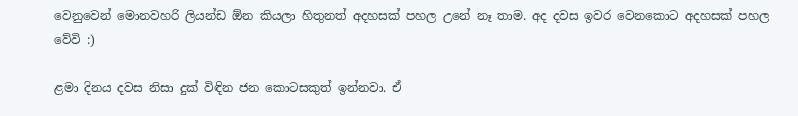වෙනුවෙන් මොනවහරි ලියන්ඩ ඕන කියලා හිතුනත් අදහසක් පහල උනේ නෑ තාම. අද දවස ඉවර වෙනකොට අදහසක් පහල වේවි :)

ළමා දිනය දවස නිසා දුක් විඳින ජන කොටසකුත් ඉන්නවා. ඒ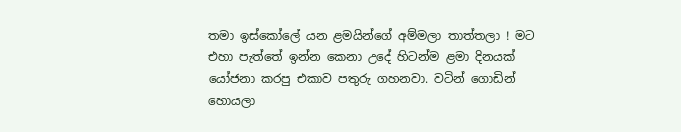තමා ඉස්කෝලේ යන ළමයින්ගේ අම්මලා තාත්තලා ! මට එහා පැත්තේ ඉන්න කෙනා උදේ හිටන්ම ළමා දිනයක් යෝජනා කරපු එකාව පතුරු ගහනවා. වටින් ගොඩින් හොයලා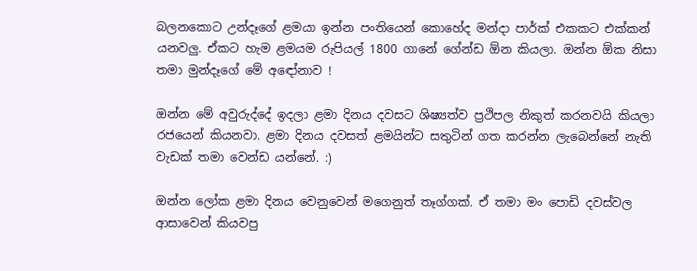බලනකොට උන්දෑගේ ළමයා ඉන්න පංතියෙන් කොහේද මන්දා පාර්ක් එකකට එක්කන් යනවලු. ඒකට හැම ළමයම රුපියල් 1800 ගානේ ගේන්ඩ ඕන කියලා. ඔන්න ඕක නිසා තමා මුන්දෑගේ මේ අඳෝනාව !

ඔන්න මේ අවුරුද්දේ ඉදලා ළමා දිනය දවසට ශිෂ්‍යත්ව ප්‍රථිපල නිකුත් කරනවයි කියලා රජයෙන් කියනවා. ළමා දිනය දවසත් ළමයින්ට සතුටින් ගත කරන්න ලැබෙන්නේ නැති වැඩක් තමා වෙන්ඩ යන්නේ. :)

ඔන්න ලෝක ළමා දිනය වෙනුවෙන් මගෙනුත් තෑග්ගක්. ඒ තමා මං පොඩි දවස්වල ආසාවෙන් කියවපු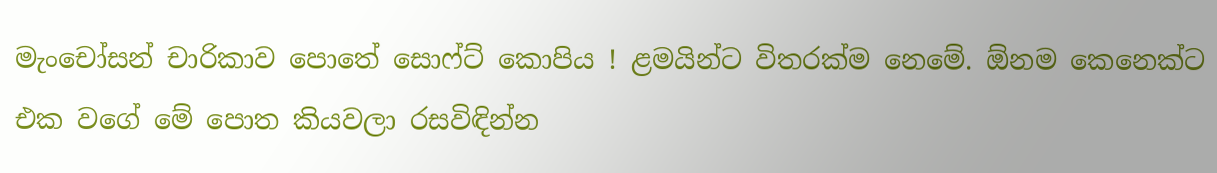මැංචෝසන් චාරිකාව පොතේ සොෆ්ට් කොපිය ! ළමයින්ට විතරක්ම නෙමේ. ඕනම කෙනෙක්ට එක වගේ මේ පොත කියවලා රසවිඳින්න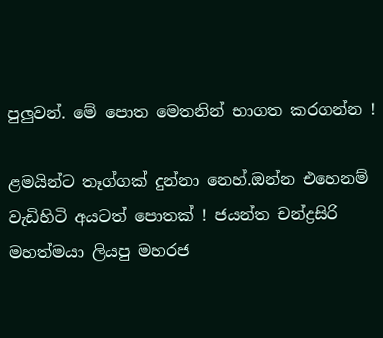පුලුවන්. මේ පොත මෙතනින් භාගත කරගන්න !

ළමයින්ට තෑග්ගක් දුන්නා නෙහ්.ඔන්න එහෙනම් වැඩිහිටි අයටත් පොතක් ! ජයන්ත චන්ද්‍රසිරි මහත්මයා ලියපු මහරජ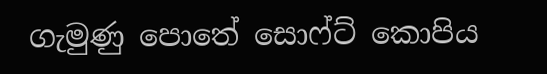ගැමුණු පොතේ සොෆ්ට් කොපිය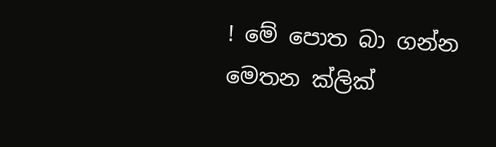! මේ පොත බා ගන්න මෙතන ක්ලික්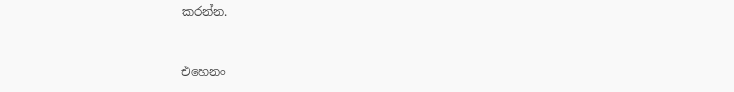කරන්න.


එහෙනං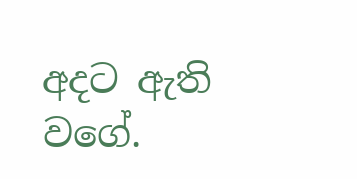අදට ඇති වගේ.